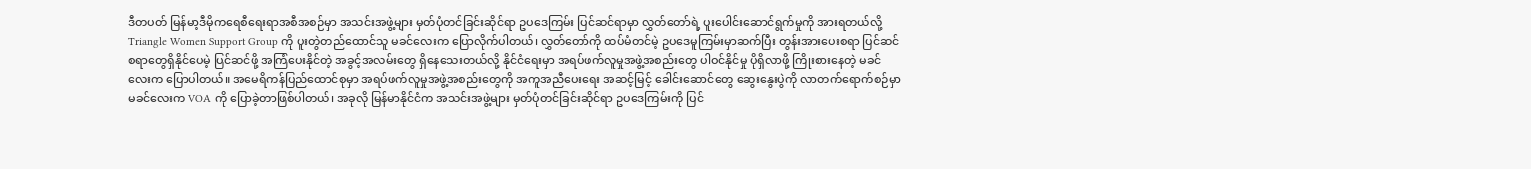ဒီတပတ် မြန်မာ့ဒီမိုကရေစီရေးရာအစီအစဉ်မှာ အသင်းအဖွဲ့များ မှတ်ပုံတင်ခြင်းဆိုင်ရာ ဥပဒေကြမ်း ပြင်ဆင်ရာမှာ လွှတ်တော်ရဲ့ ပူးပေါင်းဆောင်ရွက်မှုကို အားရတယ်လို့ Triangle Women Support Group ကို ပူးတွဲတည်ထောင်သူ မခင်လေးက ပြောလိုက်ပါတယ်၊ လွှတ်တော်ကို ထပ်မံတင်မဲ့ ဥပဒေမူကြမ်းမှာဆက်ပြီး တွန်းအားပေးစရာ ပြင်ဆင်စရာတွေရှိနိုင်ပေမဲ့ ပြင်ဆင်ဖို့ အကြံပေးနိုင်တဲ့ အခွင့်အလမ်းတွေ ရှိနေသေးတယ်လို့ နိုင်ငံရေးမှာ အရပ်ဖက်လူမှုအဖွဲ့အစည်းတွေ ပါဝင်နိုင်မှု ပိုရှိလာဖို့ ကြိုးစားနေတဲ့ မခင်လေးက ပြောပါတယ်။ အမေရိကန်ပြည်ထောင်စုမှာ အရပ်ဖက်လူမှုအဖွဲ့အစည်းတွေကို အကူအညီပေးရေး အဆင့်မြင့် ခေါင်းဆောင်တွေ ဆွေးနွေးပွဲကို လာတက်ရောက်စဉ်မှာ မခင်လေးက VOA ကို ပြောခဲ့တာဖြစ်ပါတယ်၊ အခုလို မြန်မာနိုင်ငံက အသင်းအဖွဲ့များ မှတ်ပုံတင်ခြင်းဆိုင်ရာ ဥပဒေကြမ်းကို ပြင်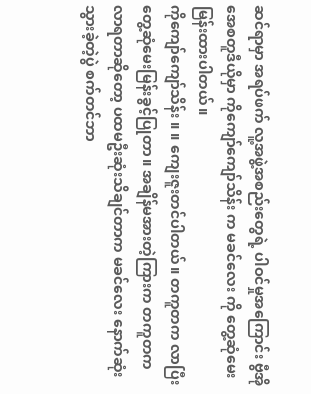ဆင်ရာမှာ အရပ်ဖက် လူ့အဖွဲ့အစည်းတွေရဲ့ ပါဝင်မှုအကြောင်း ဗွီအိုအေစတူဒီယိုမှာ ကိုကျော်ကျော်သိန်း က မခင်လေး ကို တွေ့ဆုံမေးမြန်းထားပါတယ်။
ကိုကျော်ကျော်သိန်း ။ ။ ကျေးဇူးတင်ပါတယ်။ တကူတက လာပြီးတွေ့ဆုံမေးမြန်းခွင့်ပြုတာ။ အချိန်မအားတဲ့ကြားက တကူတကလာရတာဆိုတော့ ပထမဦးဆုံးသိချင်တာက မခင်လေး နောက်ဆုံးသွားခဲ့တဲ့ပွဲ စက်တင်ဘာ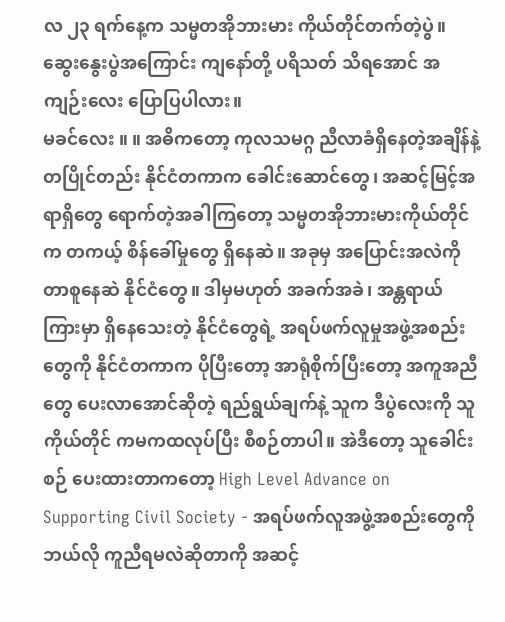လ ၂၃ ရက်နေ့က သမ္မတအိုဘားမား ကိုယ်တိုင်တက်တဲ့ပွဲ။ ဆွေးနွေးပွဲအကြောင်း ကျနော်တို့ ပရိသတ် သိရအောင် အကျဉ်းလေး ပြောပြပါလား။
မခင်လေး ။ ။ အဓိကတော့ ကုလသမဂ္ဂ ညီလာခံရှိနေတဲ့အချိန်နဲ့ တပြိုင်တည်း နိုင်ငံတကာက ခေါင်းဆောင်တွေ၊ အဆင့်မြင့်အရာရှိတွေ ရောက်တဲ့အခါကြတော့ သမ္မတအိုဘားမားကိုယ်တိုင်က တကယ့် စိန်ခေါ်မှုတွေ ရှိနေဆဲ။ အခုမှ အပြောင်းအလဲကို တာစူနေဆဲ နိုင်ငံတွေ။ ဒါမှမဟုတ် အခက်အခဲ၊ အန္တရာယ်ကြားမှာ ရှိနေသေးတဲ့ နိုင်ငံတွေရဲ့ အရပ်ဖက်လူမှုအဖွဲ့အစည်းတွေကို နိုင်ငံတကာက ပိုပြီးတော့ အာရုံစိုက်ပြီးတော့ အကူအညီတွေ ပေးလာအောင်ဆိုတဲ့ ရည်ရွယ်ချက်နဲ့ သူက ဒီပွဲလေးကို သူကိုယ်တိုင် ကမကထလုပ်ပြီး စီစဉ်တာပါ။ အဲဒီတော့ သူခေါင်းစဉ် ပေးထားတာကတော့ High Level Advance on Supporting Civil Society - အရပ်ဖက်လူအဖွဲ့အစည်းတွေကို ဘယ်လို ကူညီရမလဲဆိုတာကို အဆင့်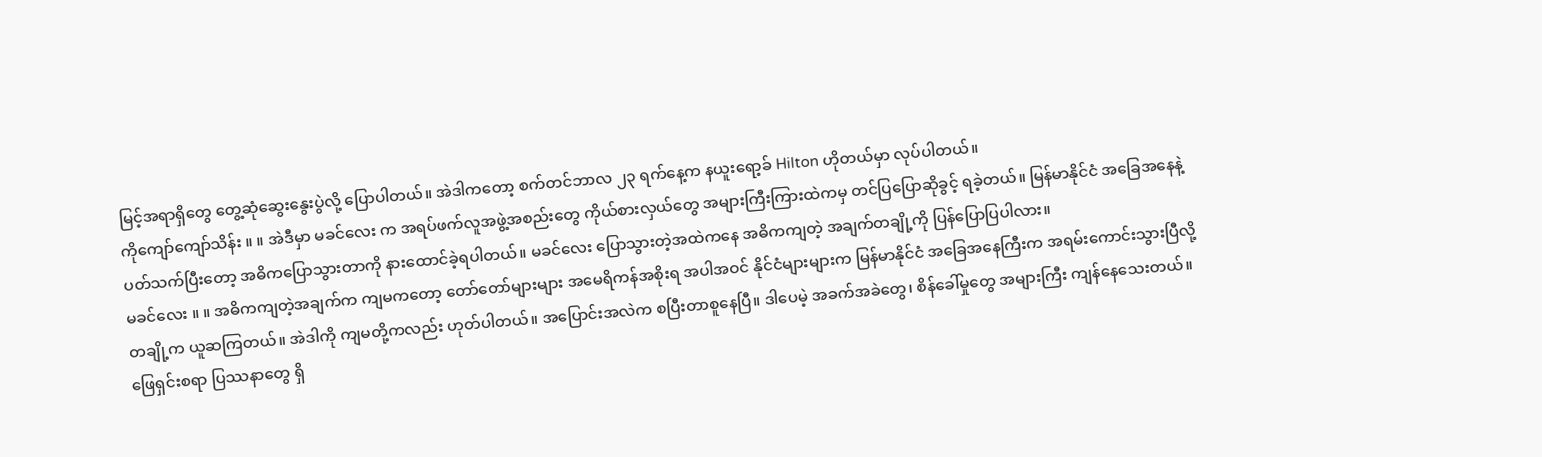မြင့်အရာရှိတွေ တွေ့ဆုံဆွေးနွေးပွဲလို့ ပြောပါတယ်။ အဲဒါကတော့ စက်တင်ဘာလ ၂၃ ရက်နေ့က နယူးရော့ခ် Hilton ဟိုတယ်မှာ လုပ်ပါတယ်။
ကိုကျော်ကျော်သိန်း ။ ။ အဲဒီမှာ မခင်လေး က အရပ်ဖက်လူအဖွဲ့အစည်းတွေ ကိုယ်စားလှယ်တွေ အများကြီးကြားထဲကမှ တင်ပြပြောဆိုခွင့် ရခဲ့တယ်။ မြန်မာနိုင်ငံ အခြေအနေနဲ့ ပတ်သက်ပြီးတော့ အဓိကပြောသွားတာကို နားထောင်ခဲ့ရပါတယ်။ မခင်လေး ပြောသွားတဲ့အထဲကနေ အဓိကကျတဲ့ အချက်တချို့ကို ပြန်ပြောပြပါလား။
မခင်လေး ။ ။ အဓိကကျတဲ့အချက်က ကျမကတော့ တော်တော်များများ အမေရိကန်အစိုးရ အပါအဝင် နိုင်ငံများများက မြန်မာနိုင်ငံ အခြေအနေကြီးက အရမ်းကောင်းသွားပြီလို့ တချို့က ယူဆကြတယ်။ အဲဒါကို ကျမတို့ကလည်း ဟုတ်ပါတယ်။ အပြောင်းအလဲက စပြီးတာစူနေပြီ။ ဒါပေမဲ့ အခက်အခဲတွေ၊ စိန်ခေါ်မှုတွေ အများကြီး ကျန်နေသေးတယ်။ ဖြေရှင်းစရာ ပြဿနာတွေ ရှိ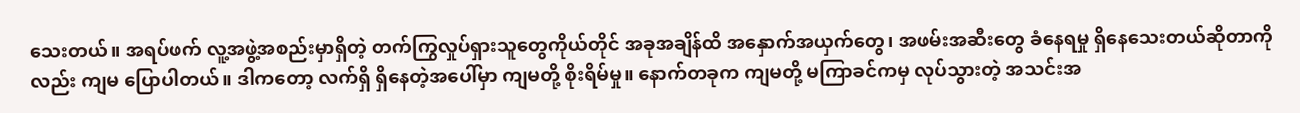သေးတယ်။ အရပ်ဖက် လူ့အဖွဲ့အစည်းမှာရှိတဲ့ တက်ကြွလှုပ်ရှားသူတွေကိုယ်တိုင် အခုအချိန်ထိ အနှောက်အယှက်တွေ၊ အဖမ်းအဆီးတွေ ခံနေရမှု ရှိနေသေးတယ်ဆိုတာကိုလည်း ကျမ ပြောပါတယ်။ ဒါကတော့ လက်ရှိ ရှိနေတဲ့အပေါ်မှာ ကျမတို့ စိုးရိမ်မှု။ နောက်တခုက ကျမတို့ မကြာခင်ကမှ လုပ်သွားတဲ့ အသင်းအ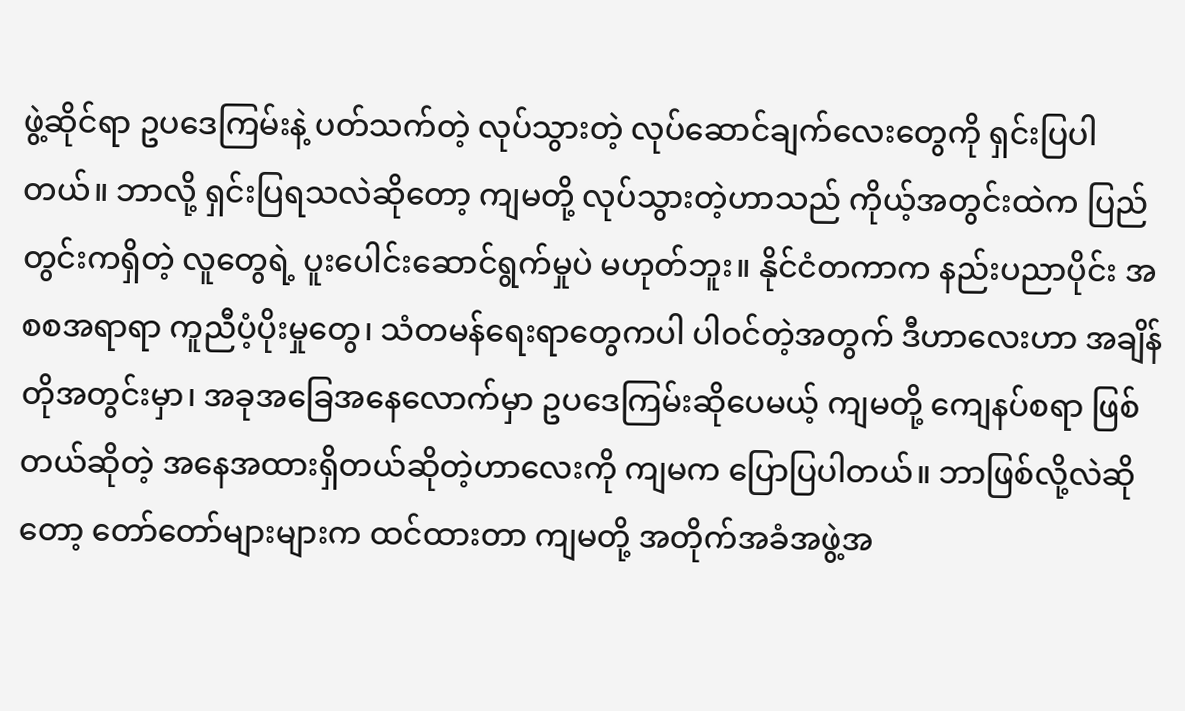ဖွဲ့ဆိုင်ရာ ဥပဒေကြမ်းနဲ့ ပတ်သက်တဲ့ လုပ်သွားတဲ့ လုပ်ဆောင်ချက်လေးတွေကို ရှင်းပြပါတယ်။ ဘာလို့ ရှင်းပြရသလဲဆိုတော့ ကျမတို့ လုပ်သွားတဲ့ဟာသည် ကိုယ့်အတွင်းထဲက ပြည်တွင်းကရှိတဲ့ လူတွေရဲ့ ပူးပေါင်းဆောင်ရွက်မှုပဲ မဟုတ်ဘူး။ နိုင်ငံတကာက နည်းပညာပိုင်း အစစအရာရာ ကူညီပံ့ပိုးမှုတွေ၊ သံတမန်ရေးရာတွေကပါ ပါဝင်တဲ့အတွက် ဒီဟာလေးဟာ အချိန်တိုအတွင်းမှာ၊ အခုအခြေအနေလောက်မှာ ဥပဒေကြမ်းဆိုပေမယ့် ကျမတို့ ကျေနပ်စရာ ဖြစ်တယ်ဆိုတဲ့ အနေအထားရှိတယ်ဆိုတဲ့ဟာလေးကို ကျမက ပြောပြပါတယ်။ ဘာဖြစ်လို့လဲဆိုတော့ တော်တော်များများက ထင်ထားတာ ကျမတို့ အတိုက်အခံအဖွဲ့အ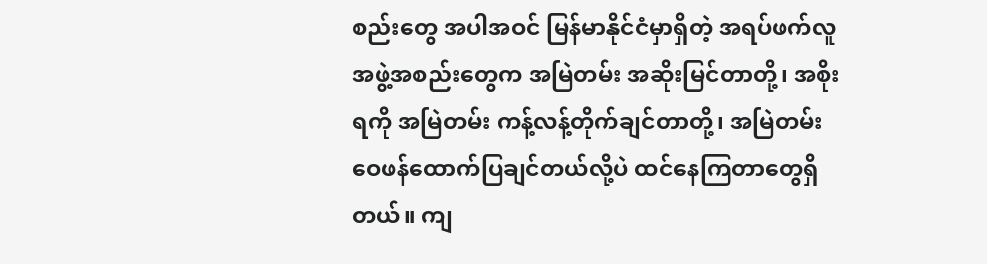စည်းတွေ အပါအဝင် မြန်မာနိုင်ငံမှာရှိတဲ့ အရပ်ဖက်လူအဖွဲ့အစည်းတွေက အမြဲတမ်း အဆိုးမြင်တာတို့၊ အစိုးရကို အမြဲတမ်း ကန့်လန့်တိုက်ချင်တာတို့၊ အမြဲတမ်း ဝေဖန်ထောက်ပြချင်တယ်လို့ပဲ ထင်နေကြတာတွေရှိတယ်။ ကျ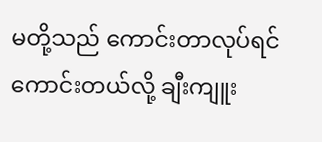မတို့သည် ကောင်းတာလုပ်ရင် ကောင်းတယ်လို့ ချီးကျူး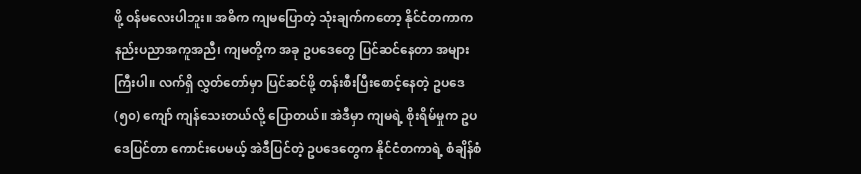ဖို့ ဝန်မလေးပါဘူး။ အဓိက ကျမပြောတဲ့ သုံးချက်ကတော့ နိုင်ငံတကာက နည်းပညာအကူအညီ၊ ကျမတို့က အခု ဥပဒေတွေ ပြင်ဆင်နေတာ အများကြီးပါ။ လက်ရှိ လွှတ်တော်မှာ ပြင်ဆင်ဖို့ တန်းစီးပြီးစောင့်နေတဲ့ ဥပဒေ (၅၀) ကျော် ကျန်သေးတယ်လို့ ပြောတယ်။ အဲဒီမှာ ကျမရဲ့ စိုးရိမ်မှုက ဥပဒေပြင်တာ ကောင်းပေမယ့် အဲဒီပြင်တဲ့ ဥပဒေတွေက နိုင်ငံတကာရဲ့ စံချိန်စံ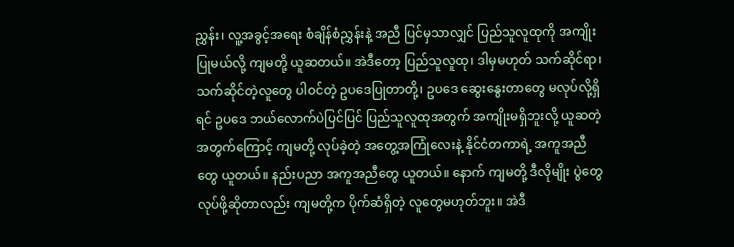ညွှန်း၊ လူ့အခွင့်အရေး စံချိန်စံညွှန်းနဲ့ အညီ ပြင်မှသာလျှင် ပြည်သူလူထုကို အကျိုးပြုမယ်လို့ ကျမတို့ ယူဆတယ်။ အဲဒီတော့ ပြည်သူလူထု၊ ဒါမှမဟုတ် သက်ဆိုင်ရာ၊ သက်ဆိုင်တဲ့လူတွေ ပါဝင်တဲ့ ဥပဒေပြုတာတို့၊ ဥပဒေ ဆွေးနွေးတာတွေ မလုပ်လို့ရှိရင် ဥပဒေ ဘယ်လောက်ပဲပြင်ပြင် ပြည်သူလူထုအတွက် အကျိုးမရှိဘူးလို့ ယူဆတဲ့အတွက်ကြောင့် ကျမတို့ လုပ်ခဲ့တဲ့ အတွေ့အကြုံလေးနဲ့ နိုင်ငံတကာရဲ့ အကူအညီတွေ ယူတယ်။ နည်းပညာ အကူအညီတွေ ယူတယ်။ နောက် ကျမတို့ ဒီလိုမျိုး ပွဲတွေလုပ်ဖို့ဆိုတာလည်း ကျမတို့က ပိုက်ဆံရှိတဲ့ လူတွေမဟုတ်ဘူး။ အဲဒီ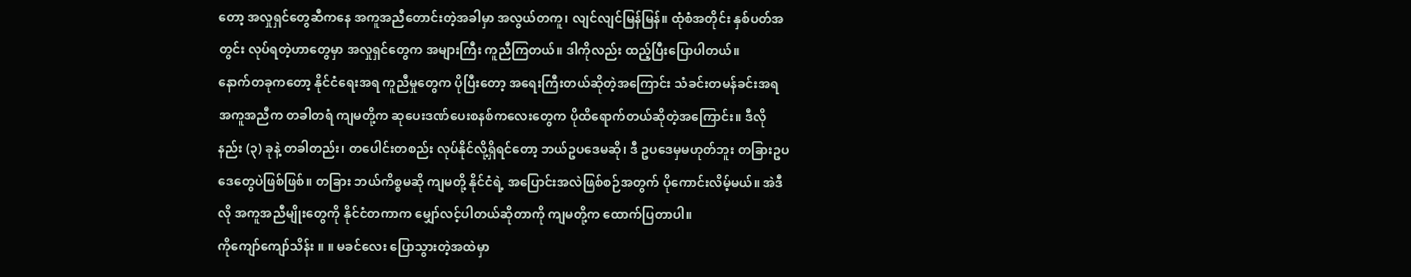တော့ အလှုရှင်တွေဆီကနေ အကူအညီတောင်းတဲ့အခါမှာ အလွယ်တကူ၊ လျင်လျင်မြန်မြန်။ ထုံစံအတိုင်း နှစ်ပတ်အတွင်း လုပ်ရတဲ့ဟာတွေမှာ အလှုရှင်တွေက အများကြီး ကူညီကြတယ်။ ဒါကိုလည်း ထည့်ပြီးပြောပါတယ်။
နောက်တခုကတော့ နိုင်ငံရေးအရ ကူညီမှုတွေက ပိုပြီးတော့ အရေးကြီးတယ်ဆိုတဲ့အကြောင်း သံခင်းတမန်ခင်းအရ အကူအညီက တခါတရံ ကျမတို့က ဆုပေးဒဏ်ပေးစနစ်ကလေးတွေက ပိုထိရောက်တယ်ဆိုတဲ့အကြောင်း။ ဒီလို နည်း (၃) ခုနဲ့ တခါတည်း၊ တပေါင်းတစည်း လုပ်နိုင်လို့ရှိရင်တော့ ဘယ်ဥပဒေမဆို၊ ဒီ ဥပဒေမှမဟုတ်ဘူး တခြားဥပဒေတွေပဲဖြစ်ဖြစ်။ တခြား ဘယ်ကိစ္စမဆို ကျမတို့ နိုင်ငံရဲ့ အပြောင်းအလဲဖြစ်စဉ်အတွက် ပိုကောင်းလိမ့်မယ်။ အဲဒီလို အကူအညီမျိုးတွေကို နိုင်ငံတကာက မျှော်လင့်ပါတယ်ဆိုတာကို ကျမတို့က ထောက်ပြတာပါ။
ကိုကျော်ကျော်သိန်း ။ ။ မခင်လေး ပြောသွားတဲ့အထဲမှာ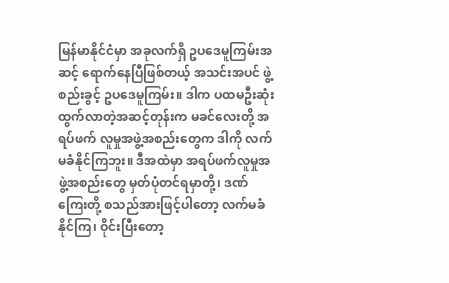မြန်မာနိုင်ငံမှာ အခုလက်ရှိ ဥပဒေမူကြမ်းအဆင့် ရောက်နေပြီဖြစ်တယ့် အသင်းအပင် ဖွဲ့စည်းခွင့် ဥပဒေမူကြမ်း။ ဒါက ပထမဦးဆုံး ထွက်လာတဲ့အဆင့်တုန်းက မခင်လေးတို့ အရပ်ဖက် လူမှုအဖွဲ့အစည်းတွေက ဒါကို လက်မခံနိုင်ကြဘူး။ ဒီအထဲမှာ အရပ်ဖက်လူမှုအဖွဲ့အစည်းတွေ မှတ်ပုံတင်ရမှာတို့၊ ဒဏ်ကြေးတို့ စသည်အားဖြင့်ပါတော့ လက်မခံနိုင်ကြ၊ ဝိုင်းပြီးတော့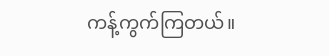ကန့်ကွက်ကြတယ်။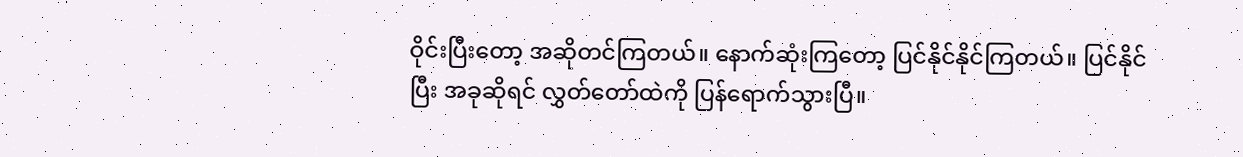ဝိုင်းပြီးတော့ အဆိုတင်ကြတယ်။ နောက်ဆုံးကြတော့ ပြင်နိုင်နိုင်ကြတယ်။ ပြင်နိုင်ပြီး အခုဆိုရင် လွှတ်တော်ထဲကို ပြန်ရောက်သွားပြီ။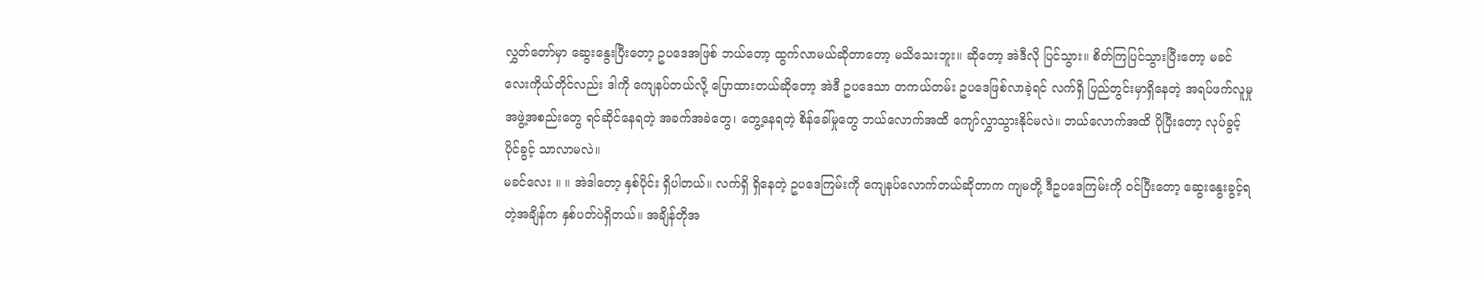လွှတ်တော်မှာ ဆွေးနွေးပြီးတော့ ဥပဒေအဖြစ် ဘယ်တော့ ထွက်လာမယ်ဆိုတာတော့ မသိသေးဘူး။ ဆိုတော့ အဲဒီလို ပြင်သွား။ စိတ်ကြပြင်သွားပြီးတော့ မခင်လေးကိုယ်တိုင်လည်း ဒါကို ကျေနပ်တယ်လို့ ပြောထားတယ်ဆိုတော့ အဲဒီ ဥပဒေသာ တကယ်တမ်း ဥပဒေဖြစ်လာခဲ့ရင် လက်ရှိ ပြည်တွင်းမှာရှိနေတဲ့ အရပ်ဖက်လူမှုအဖွဲ့အစည်းတွေ ရင်ဆိုင်နေရတဲ့ အခက်အခဲတွေ၊ တွေ့နေရတဲ့ စိန်ခေါ်မှုတွေ ဘယ်လောက်အထိ ကျော်လွှာသွားနိုင်မလဲ။ ဘယ်လောက်အထိ ပိုပြီးတော့ လုပ်ခွင့်ပိုင်ခွင့် သာလာမလဲ။
မခင်လေး ။ ။ အဲဒါတော့ နှစ်ပိုင်း ရှိပါတယ်။ လက်ရှိ ရှိနေတဲ့ ဥပဒေကြမ်းကို ကျေနပ်လောက်တယ်ဆိုတာက ကျမတို့ ဒီဥပဒေကြမ်းကို ဝင်ပြီးတော့ ဆွေးနွေးခွင့်ရတဲ့အချိန်က နှစ်ပတ်ပဲရှိတယ်။ အချိန်တိုအ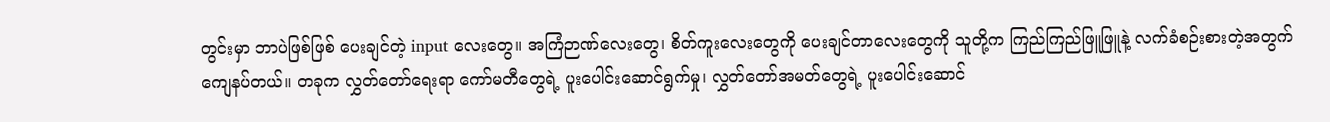တွင်းမှာ ဘာပဲဖြစ်ဖြစ် ပေးချင်တဲ့ input လေးတွေ။ အကြံဉာဏ်လေးတွေ၊ စိတ်ကူးလေးတွေကို ပေးချင်တာလေးတွေကို သူတို့က ကြည်ကြည်ဖြူဖြူနဲ့ လက်ခံစဉ်းစားတဲ့အတွက် ကျေနပ်တယ်။ တခုက လွှတ်တော်ရေးရာ ကော်မတီတွေရဲ့ ပူးပေါင်းဆောင်ရွက်မှု၊ လွှတ်တော်အမတ်တွေရဲ့ ပူးပေါင်းဆောင်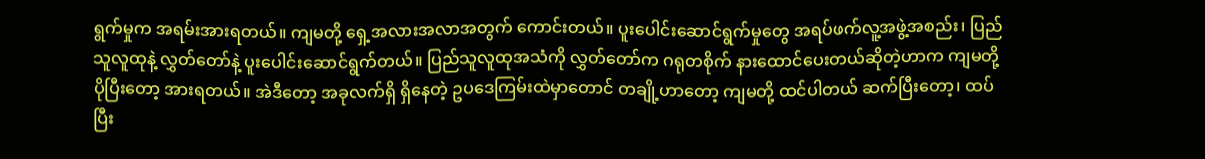ရွက်မှုက အရမ်းအားရတယ်။ ကျမတို့ ရှေ့အလားအလာအတွက် ကောင်းတယ်။ ပူးပေါင်းဆောင်ရွက်မှုတွေ အရပ်ဖက်လူ့အဖွဲ့အစည်း၊ ပြည်သူလူထုနဲ့ လွှတ်တော်နဲ့ ပူးပေါင်းဆောင်ရွက်တယ်။ ပြည်သူလူထုအသံကို လွှတ်တော်က ဂရုတစိုက် နားထောင်ပေးတယ်ဆိုတဲ့ဟာက ကျမတို့ ပိုပြီးတော့ အားရတယ်။ အဲဒီတော့ အခုလက်ရှိ ရှိနေတဲ့ ဥပဒေကြမ်းထဲမှာတောင် တချို့ဟာတော့ ကျမတို့ ထင်ပါတယ် ဆက်ပြီးတော့၊ ထပ်ပြီး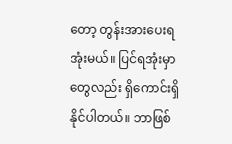တော့ တွန်းအားပေးရအုံးမယ်။ ပြင်ရအုံးမှာတွေလည်း ရှိကောင်းရှိနိုင်ပါတယ်။ ဘာဖြစ်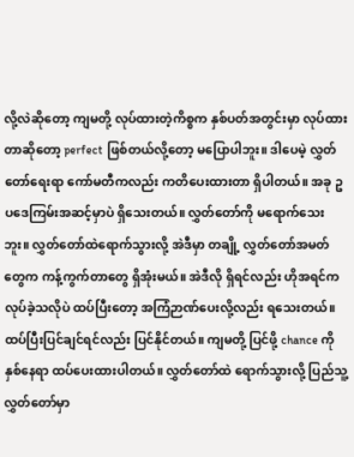လို့လဲဆိုတော့ ကျမတို့ လုပ်ထားတဲ့ကိစ္စက နှစ်ပတ်အတွင်းမှာ လုပ်ထားတာဆိုတော့ perfect ဖြစ်တယ်လို့တော့ မပြောပါဘူး။ ဒါပေမဲ့ လွှတ်တော်ရေးရာ ကော်မတီကလည်း ကတိပေးထားတာ ရှိပါတယ်။ အခု ဥပဒေကြမ်းအဆင့်မှာပဲ ရှိသေးတယ်။ လွှတ်တော်ကို မရောက်သေးဘူး။ လွှတ်တော်ထဲရောက်သွားလို့ အဲဒီမှာ တချို့ လွှတ်တော်အမတ်တွေက ကန့်ကွက်တာတွေ ရှိအုံးမယ်။ အဲဒီလို ရှိရင်လည်း ဟိုအရင်က လုပ်ခဲ့သလိုပဲ ထပ်ပြီးတော့ အကြံဉာဏ်ပေးလို့လည်း ရသေးတယ်။ ထပ်ပြီးပြင်ချင်ရင်လည်း ပြင်နိုင်တယ်။ ကျမတို့ ပြင်ဖို့ chance ကို နှစ်နေရာ ထပ်ပေးထားပါတယ်။ လွှတ်တော်ထဲ ရောက်သွားလို့ ပြည်သူ့လွှတ်တော်မှာ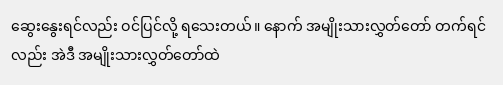ဆွေးနွေးရင်လည်း ဝင်ပြင်လို့ ရသေးတယ်။ နောက် အမျိုးသားလွှတ်တော် တက်ရင်လည်း အဲဒီ အမျိုးသားလွှတ်တော်ထဲ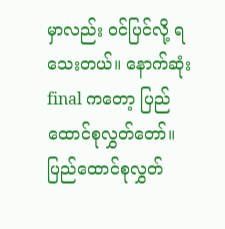မှာလည်း ဝင်ပြင်လို့ ရသေးတယ်။ နောက်ဆုံး final ကတော့ ပြည်ထောင်စုလွှတ်တော်။ ပြည်ထောင်စုလွှတ်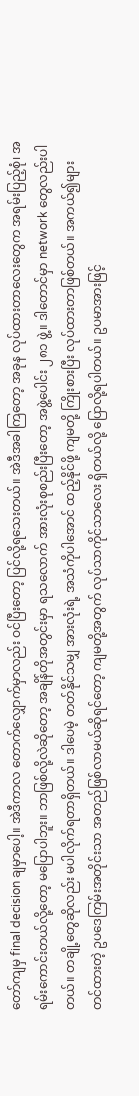တော်ကျမှ final decision ချမှာပေါ့။ အဲဒီကာလ တောက်လျှောက်မှာလည်း ဝင်ပြီးတော့ ပြင်လို့ရသေးတယ်။ အဲဒီအခါကြတော့ အခုန လုပ်ထားတာလေးတွေက အရမ်းပြည့်စုံ၊ အရမ်းကောင်းတယ်လို့တော့ မပြောပါဘူး။ ဘာဖြစ်လို့လဲဆိုတော့ အချိန်တိုအတွင်းမှာ ရသလောက် အားလုံးစုစည်းပြီးတော့ အဖွဲ့ပေါင်း ၂၈၁ ဖွဲ့။ ဒါတောင်မှာ network တွေလည်းပါတယ်။ တချို့တွေဆိုလည်း မပါလိုက်ရတာရှိတယ်။ ဒါပေမဲ့ တတ်နိုင်သမျှ အားလုံးရဲ့ အသံကိုပါအောင် ထည့်နိုင်ဖို့ ကျမတို့ ကြိုးစားပြီး လုပ်ထားတာဖြစ်တယ်။ အကယ်၍များ တင်ထားတဲ့ ဥပဒေကြမ်းအတိုင်းသာ အတည်ဖြစ်လာမယ်ဆိုရင်တော့ ကျမတို့အတွက် လုပ်သာကိုင်သာလေး ရှိတယ်လို့ ပြောလို့ရပါတယ်။ ဥပမာအားဖြင့်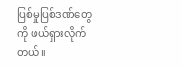ပြစ်မှုပြစ်ဒဏ်တွေကို ဖယ်ရှားလိုက်တယ်။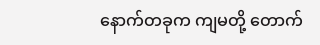နောက်တခုက ကျမတို့ တောက်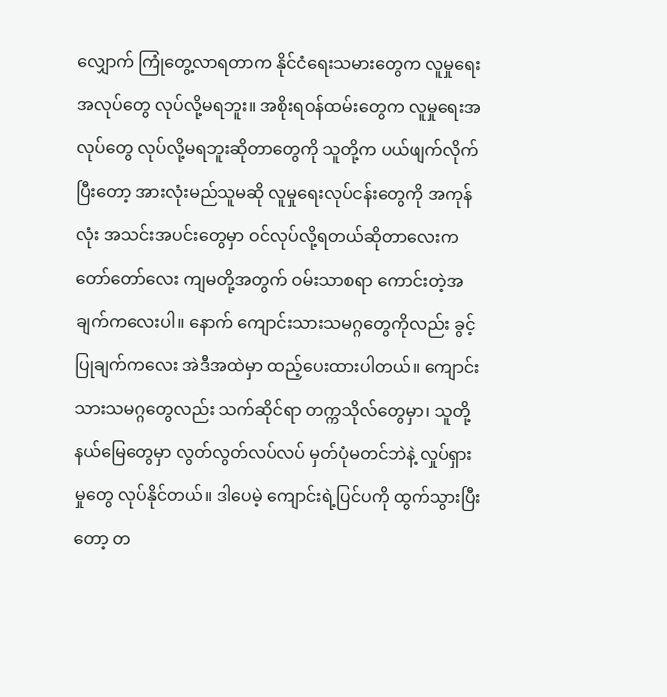လျှောက် ကြုံတွေ့လာရတာက နိုင်ငံရေးသမားတွေက လူမှုရေးအလုပ်တွေ လုပ်လို့မရဘူး။ အစိုးရဝန်ထမ်းတွေက လူမှုရေးအလုပ်တွေ လုပ်လို့မရဘူးဆိုတာတွေကို သူတို့က ပယ်ဖျက်လိုက်ပြီးတော့ အားလုံးမည်သူမဆို လူမှုရေးလုပ်ငန်းတွေကို အကုန်လုံး အသင်းအပင်းတွေမှာ ဝင်လုပ်လို့ရတယ်ဆိုတာလေးက တော်တော်လေး ကျမတို့အတွက် ဝမ်းသာစရာ ကောင်းတဲ့အချက်ကလေးပါ။ နောက် ကျောင်းသားသမဂ္ဂတွေကိုလည်း ခွင့်ပြုချက်ကလေး အဲဒီအထဲမှာ ထည့်ပေးထားပါတယ်။ ကျောင်းသားသမဂ္ဂတွေလည်း သက်ဆိုင်ရာ တက္ကသိုလ်တွေမှာ၊ သူတို့နယ်မြေတွေမှာ လွတ်လွတ်လပ်လပ် မှတ်ပုံမတင်ဘဲနဲ့ လှုပ်ရှားမှုတွေ လုပ်နိုင်တယ်။ ဒါပေမဲ့ ကျောင်းရဲ့ပြင်ပကို ထွက်သွားပြီးတော့ တ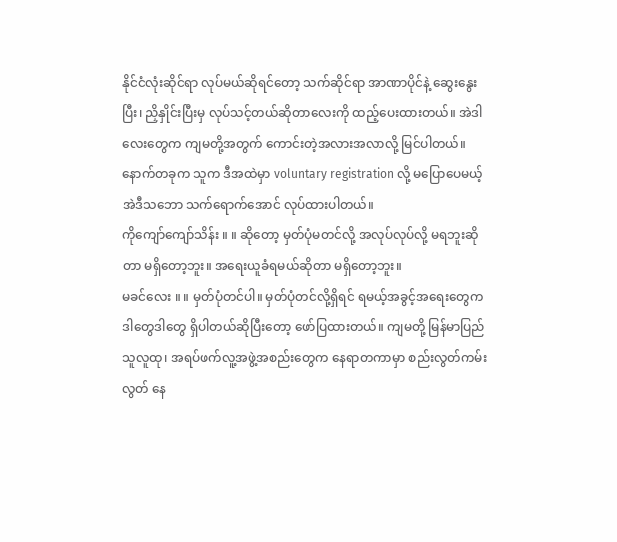နိုင်ငံလုံးဆိုင်ရာ လုပ်မယ်ဆိုရင်တော့ သက်ဆိုင်ရာ အာဏာပိုင်နဲ့ ဆွေးနွေးပြီး၊ ညှိနှိုင်းပြီးမှ လုပ်သင့်တယ်ဆိုတာလေးကို ထည့်ပေးထားတယ်။ အဲဒါလေးတွေက ကျမတို့အတွက် ကောင်းတဲ့အလားအလာလို့ မြင်ပါတယ်။
နောက်တခုက သူက ဒီအထဲမှာ voluntary registration လို့ မပြောပေမယ့် အဲဒီသဘော သက်ရောက်အောင် လုပ်ထားပါတယ်။
ကိုကျော်ကျော်သိန်း ။ ။ ဆိုတော့ မှတ်ပုံမတင်လို့ အလုပ်လုပ်လို့ မရဘူးဆိုတာ မရှိတော့ဘူး။ အရေးယူခံရမယ်ဆိုတာ မရှိတော့ဘူး။
မခင်လေး ။ ။ မှတ်ပုံတင်ပါ။ မှတ်ပုံတင်လို့ရှိရင် ရမယ့်အခွင့်အရေးတွေက ဒါတွေဒါတွေ ရှိပါတယ်ဆိုပြီးတော့ ဖော်ပြထားတယ်။ ကျမတို့ မြန်မာပြည်သူလူထု၊ အရပ်ဖက်လူ့အဖွဲ့အစည်းတွေက နေရာတကာမှာ စည်းလွတ်ကမ်းလွတ် နေ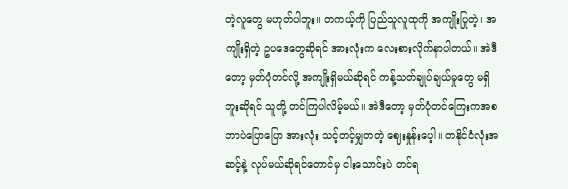တဲ့လူတွေ မဟုတ်ပါဘူး။ တကယ့်ကို ပြည်သူလူထုကို အကျိုးပြုတဲ့၊ အကျိုးရှိတဲ့ ဥပဒေတွေဆိုရင် အားလုံးက လေးစားလိုက်နာပါတယ်။ အဲဒီတော့ မှတ်ပုံတင်လို့ အကျိုးရှိမယ်ဆိုရင် ကန့်သတ်ချုပ်ချယ်မှုတွေ မရှိဘူးဆိုရင် သူတို့ တင်ကြပါလိမ့်မယ်။ အဲဒီတော့ မှတ်ပုံတင်ကြေးကအစ ဘာပဲပြောပြော အားလုံး သင့်တင့်မျှတတဲ့ ဈေးနှုန်းပေ့ါ။ တနိုင်ငံလုံးအဆင့်နဲ့ လုပ်မယ်ဆိုရင်တောင်မှ ငါးသောင်းပဲ တင်ရ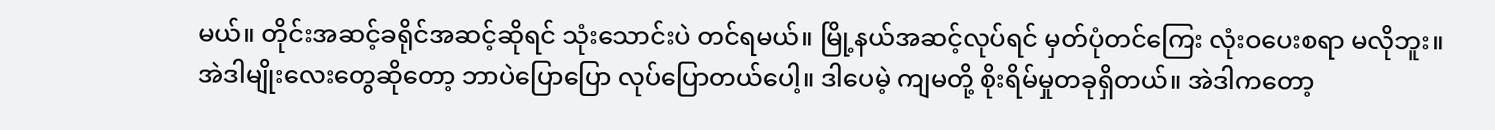မယ်။ တိုင်းအဆင့်ခရိုင်အဆင့်ဆိုရင် သုံးသောင်းပဲ တင်ရမယ်။ မြို့နယ်အဆင့်လုပ်ရင် မှတ်ပုံတင်ကြေး လုံးဝပေးစရာ မလိုဘူး။ အဲဒါမျိုးလေးတွေဆိုတော့ ဘာပဲပြောပြော လုပ်ပြောတယ်ပေါ့။ ဒါပေမဲ့ ကျမတို့ စိုးရိမ်မှုတခုရှိတယ်။ အဲဒါကတော့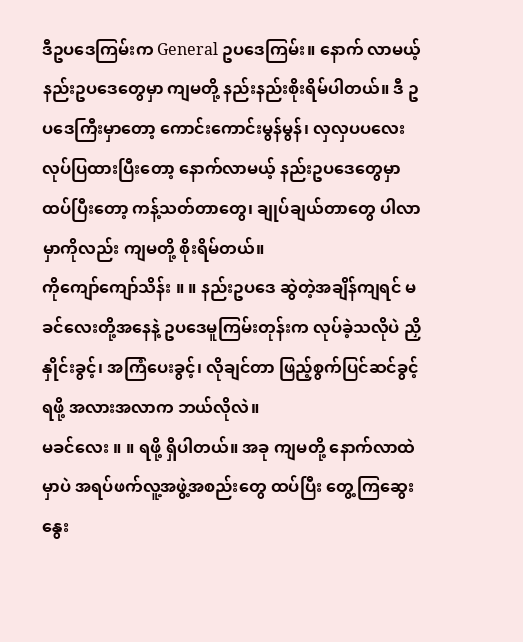ဒီဥပဒေကြမ်းက General ဥပဒေကြမ်း။ နောက် လာမယ့် နည်းဥပဒေတွေမှာ ကျမတို့ နည်းနည်းစိုးရိမ်ပါတယ်။ ဒီ ဥပဒေကြီးမှာတော့ ကောင်းကောင်းမွန်မွန်၊ လှလှပပလေး လုပ်ပြထားပြီးတော့ နောက်လာမယ့် နည်းဥပဒေတွေမှာ ထပ်ပြီးတော့ ကန့်သတ်တာတွေ၊ ချုပ်ချယ်တာတွေ ပါလာမှာကိုလည်း ကျမတို့ စိုးရိမ်တယ်။
ကိုကျော်ကျော်သိန်း ။ ။ နည်းဥပဒေ ဆွဲတဲ့အချိန်ကျရင် မခင်လေးတို့အနေနဲ့ ဥပဒေမူကြမ်းတုန်းက လုပ်ခဲ့သလိုပဲ ညှိနှိုင်းခွင့်၊ အကြံပေးခွင့်၊ လိုချင်တာ ဖြည့်စွက်ပြင်ဆင်ခွင့်ရဖို့ အလားအလာက ဘယ်လိုလဲ။
မခင်လေး ။ ။ ရဖို့ ရှိပါတယ်။ အခု ကျမတို့ နောက်လာထဲမှာပဲ အရပ်ဖက်လူ့အဖွဲ့အစည်းတွေ ထပ်ပြီး တွေ့ကြဆွေးနွေး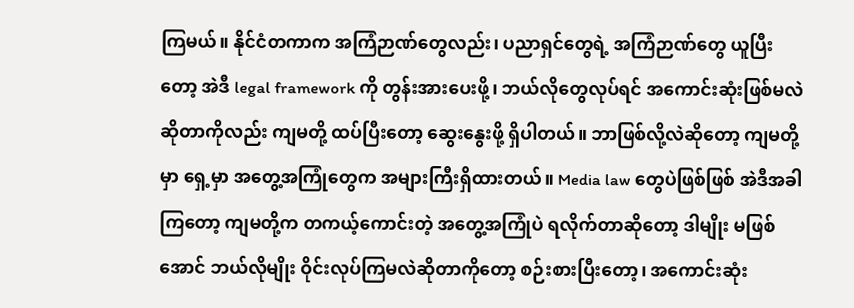ကြမယ်။ နိုင်ငံတကာက အကြံဉာဏ်တွေလည်း၊ ပညာရှင်တွေရဲ့ အကြံဉာဏ်တွေ ယူပြီးတော့ အဲဒီ legal framework ကို တွန်းအားပေးဖို့၊ ဘယ်လိုတွေလုပ်ရင် အကောင်းဆုံးဖြစ်မလဲဆိုတာကိုလည်း ကျမတို့ ထပ်ပြီးတော့ ဆွေးနွေးဖို့ ရှိပါတယ်။ ဘာဖြစ်လို့လဲဆိုတော့ ကျမတို့မှာ ရှေ့မှာ အတွေ့အကြုံတွေက အများကြီးရှိထားတယ်။ Media law တွေပဲဖြစ်ဖြစ် အဲဒီအခါကြတော့ ကျမတို့က တကယ့်ကောင်းတဲ့ အတွေ့အကြုံပဲ ရလိုက်တာဆိုတော့ ဒါမျိုး မဖြစ်အောင် ဘယ်လိုမျိုး ဝိုင်းလုပ်ကြမလဲဆိုတာကိုတော့ စဉ်းစားပြီးတော့၊ အကောင်းဆုံး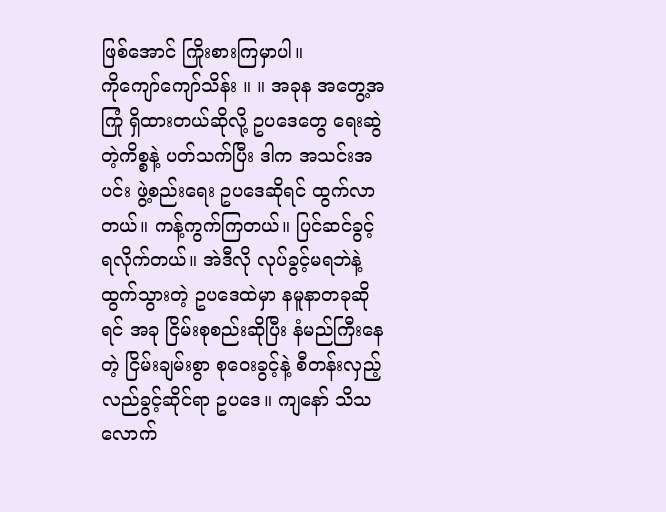ဖြစ်အောင် ကြိုးစားကြမှာပါ။
ကိုကျော်ကျော်သိန်း ။ ။ အခုန အတွေ့အကြုံ ရှိထားတယ်ဆိုလို့ ဥပဒေတွေ ရေးဆွဲတဲ့ကိစ္စနဲ့ ပတ်သက်ပြီး ဒါက အသင်းအပင်း ဖွဲ့စည်းရေး ဥပဒေဆိုရင် ထွက်လာတယ်။ ကန့်ကွက်ကြတယ်။ ပြင်ဆင်ခွင့် ရလိုက်တယ်။ အဲဒီလို လုပ်ခွင့်မရဘဲနဲ့ ထွက်သွားတဲ့ ဥပဒေထဲမှာ နမူနာတခုဆိုရင် အခု ငြိမ်းစုစည်းဆိုပြီး နံမည်ကြီးနေတဲ့ ငြိမ်းချမ်းစွာ စုဝေးခွင့်နဲ့ စီတန်းလှည့်လည်ခွင့်ဆိုင်ရာ ဥပဒေ။ ကျနော် သိသလောက်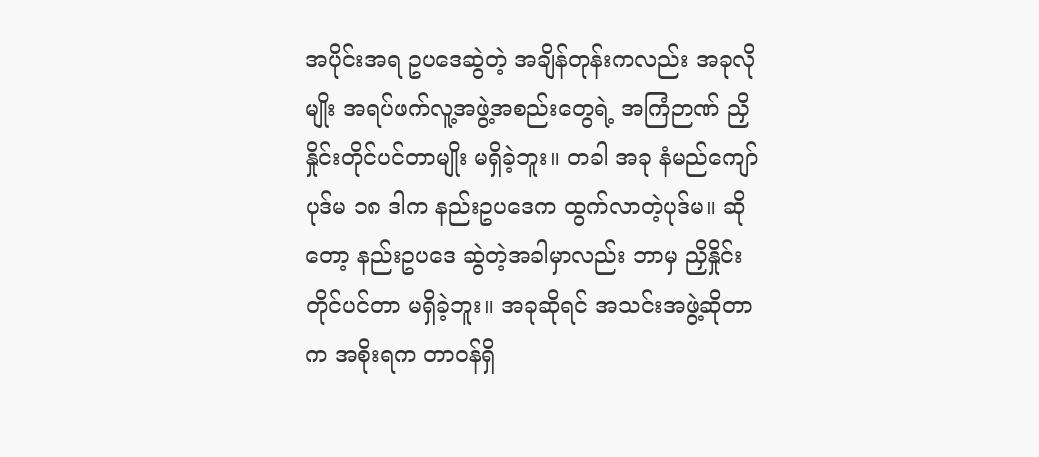အပိုင်းအရ ဥပဒေဆွဲတဲ့ အချိန်တုန်းကလည်း အခုလိုမျိုး အရပ်ဖက်လူ့အဖွဲ့အစည်းတွေရဲ့ အကြံဉာဏ် ညှိနှိုင်းတိုင်ပင်တာမျိုး မရှိခဲ့ဘူး။ တခါ အခု နံမည်ကျော် ပုဒ်မ ၁၈ ဒါက နည်းဥပဒေက ထွက်လာတဲ့ပုဒ်မ။ ဆိုတော့ နည်းဥပဒေ ဆွဲတဲ့အခါမှာလည်း ဘာမှ ညှိနှိုင်းတိုင်ပင်တာ မရှိခဲ့ဘူး။ အခုဆိုရင် အသင်းအဖွဲ့ဆိုတာက အစိုးရက တာဝန်ရှိ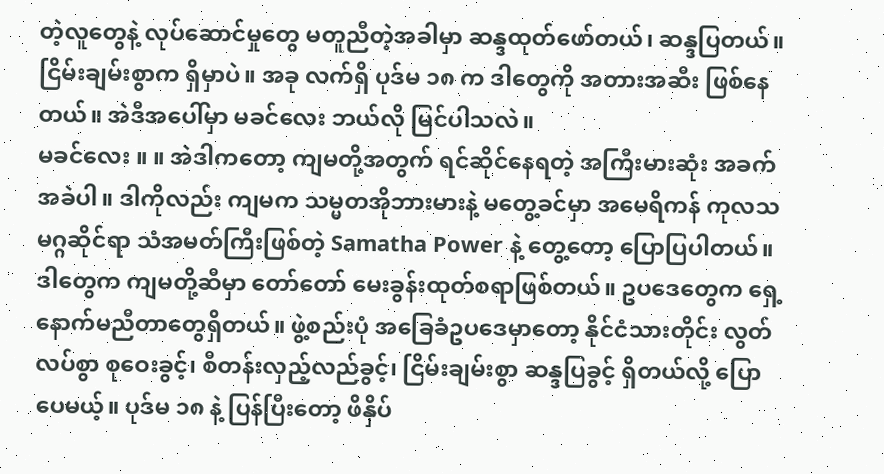တဲ့လူတွေနဲ့ လုပ်ဆောင်မှုတွေ မတူညီတဲ့အခါမှာ ဆန္ဒထုတ်ဖော်တယ်၊ ဆန္ဒပြတယ်။ ငြိမ်းချမ်းစွာက ရှိမှာပဲ။ အခု လက်ရှိ ပုဒ်မ ၁၈ က ဒါတွေကို အတားအဆီး ဖြစ်နေတယ်။ အဲဒီအပေါ်မှာ မခင်လေး ဘယ်လို မြင်ပါသလဲ။
မခင်လေး ။ ။ အဲဒါကတော့ ကျမတို့အတွက် ရင်ဆိုင်နေရတဲ့ အကြီးမားဆုံး အခက်အခဲပါ။ ဒါကိုလည်း ကျမက သမ္မတအိုဘားမားနဲ့ မတွေ့ခင်မှာ အမေရိကန် ကုလသမဂ္ဂဆိုင်ရာ သံအမတ်ကြီးဖြစ်တဲ့ Samatha Power နဲ့ တွေ့တော့ ပြောပြပါတယ်။ ဒါတွေက ကျမတို့ဆီမှာ တော်တော် မေးခွန်းထုတ်စရာဖြစ်တယ်။ ဥပဒေတွေက ရှေ့နောက်မညီတာတွေရှိတယ်။ ဖွဲ့စည်းပုံ အခြေခံဥပဒေမှာတော့ နိုင်ငံသားတိုင်း လွတ်လပ်စွာ စုဝေးခွင့်၊ စီတန်းလှည့်လည်ခွင့်၊ ငြိမ်းချမ်းစွာ ဆန္ဒပြခွင့် ရှိတယ်လို့ ပြောပေမယ့်။ ပုဒ်မ ၁၈ နဲ့ ပြန်ပြီးတော့ ဖိနှိပ်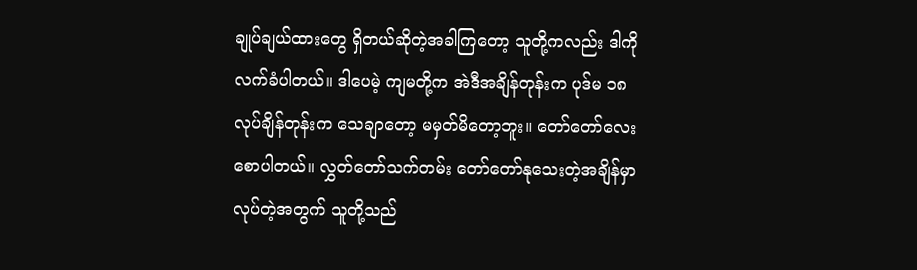ချုပ်ချယ်ထားတွေ ရှိတယ်ဆိုတဲ့အခါကြတော့ သူတို့ကလည်း ဒါကို လက်ခံပါတယ်။ ဒါပေမဲ့ ကျမတို့က အဲဒီအချိန်တုန်းက ပုဒ်မ ၁၈ လုပ်ချိန်တုန်းက သေချာတော့ မမှတ်မိတော့ဘူး။ တော်တော်လေး စောပါတယ်။ လွှတ်တော်သက်တမ်း တော်တော်နုသေးတဲ့အချိန်မှာ လုပ်တဲ့အတွက် သူတို့သည်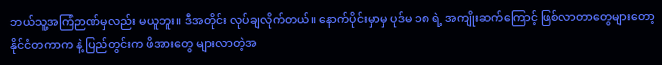ဘယ်သူ့အကြံဉာဏ်မှလည်း မယူဘူး။ ဒီအတိုင်း လုပ်ချလိုက်တယ်။ နောက်ပိုင်းမှာမှ ပုဒ်မ ၁၈ ရဲ့ အကျိုးဆက်ကြောင့် ဖြစ်လာတာတွေများတော့ နိုင်ငံတကာက နဲ့ ပြည်တွင်းက ဖိအားတွေ များလာတဲ့အ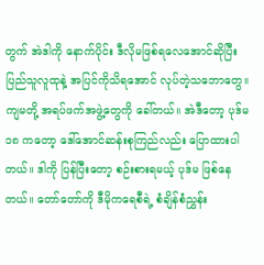တွက် အဲဒါကို နောက်ပိုင်း ဒီလိုမဖြစ်ရလေအောင်ဆိုပြီး ပြည်သူလူထုနဲ့ အပြင်ကိုသိရအောင် လုပ်တဲ့သဘောတွေ။ ကျမတို့ အရပ်ဖက်အဖွဲ့တွေကို ခေါ်တယ်။ အဲဒီတော့ ပုဒ်မ ၁၈ ကတော့ ဒေါ်အောင်ဆန်းစုကြည်လည်း ပြောထားပါတယ်။ ဒါကို ပြန်ပြီးတော့ စဉ်းစားရမယ့် ပုဒ်မ ဖြစ်နေတယ်။ တော်တော်ကို ဒီမိုကရေစီရဲ့ စံချိန်စံညွှန်း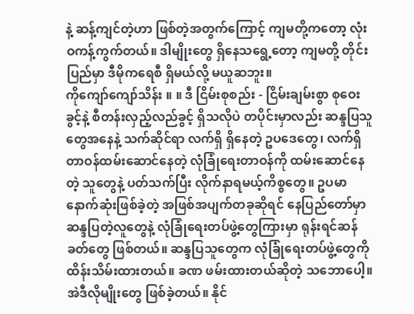နဲ့ ဆန့်ကျင်တဲ့ဟာ ဖြစ်တဲ့အတွက်ကြောင့် ကျမတို့ကတော့ လုံးဝကန့်ကွက်တယ်။ ဒါမျိုးတွေ ရှိနေသရွေ့တော့ ကျမတို့ တိုင်းပြည်မှာ ဒီမိုကရေစီ ရှိမယ်လို့ မယူဆဘူး။
ကိုကျော်ကျော်သိန်း ။ ။ ဒီ ငြိမ်းစုစည်း - ငြိမ်းချမ်းစွာ စုဝေးခွင့်နဲ့ စီတန်းလှည့်လည်ခွင့် ရှိသလိုပဲ တပိုင်းမှာလည်း ဆန္ဒပြသူတွေအနေနဲ့ သက်ဆိုင်ရာ လက်ရှိ ရှိနေတဲ့ ဥပဒေတွေ၊ လက်ရှိ တာဝန်ထမ်းဆောင်နေတဲ့ လုံခြုံရေးတာဝန်ကို ထမ်းဆောင်နေတဲ့ သူတွေနဲ့ ပတ်သက်ပြီး လိုက်နာရမယ့်ကိစ္စတွေ။ ဥပမာ နောက်ဆုံးဖြစ်ခဲ့တဲ့ အဖြစ်အပျက်တခုဆိုရင် နေပြည်တော်မှာ ဆန္ဒပြတဲ့လူတွေနဲ့ လုံခြုံရေးတပ်ဖွဲ့တွေကြားမှာ ရုန်းရင်ဆန်ခတ်တွေ ဖြစ်တယ်။ ဆန္ဒပြသူတွေက လုံခြုံရေးတပ်ဖွဲ့တွေကို ထိန်းသိမ်းထားတယ်။ ခဏ ဖမ်းထားတယ်ဆိုတဲ့ သဘောပေါ့။ အဲဒီလိုမျိုးတွေ ဖြစ်ခဲ့တယ်။ နိုင်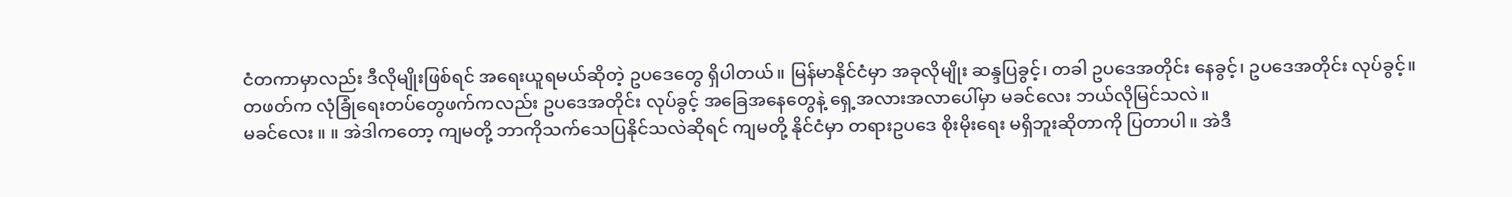ငံတကာမှာလည်း ဒီလိုမျိုးဖြစ်ရင် အရေးယူရမယ်ဆိုတဲ့ ဥပဒေတွေ ရှိပါတယ်။ မြန်မာနိုင်ငံမှာ အခုလိုမျိုး ဆန္ဒပြခွင့်၊ တခါ ဥပဒေအတိုင်း နေခွင့်၊ ဥပဒေအတိုင်း လုပ်ခွင့်။ တဖတ်က လုံခြုံရေးတပ်တွေဖက်ကလည်း ဥပဒေအတိုင်း လုပ်ခွင့် အခြေအနေတွေနဲ့ ရှေ့အလားအလာပေါ်မှာ မခင်လေး ဘယ်လိုမြင်သလဲ။
မခင်လေး ။ ။ အဲဒါကတော့ ကျမတို့ ဘာကိုသက်သေပြနိုင်သလဲဆိုရင် ကျမတို့ နိုင်ငံမှာ တရားဥပဒေ စိုးမိုးရေး မရှိဘူးဆိုတာကို ပြတာပါ။ အဲဒီ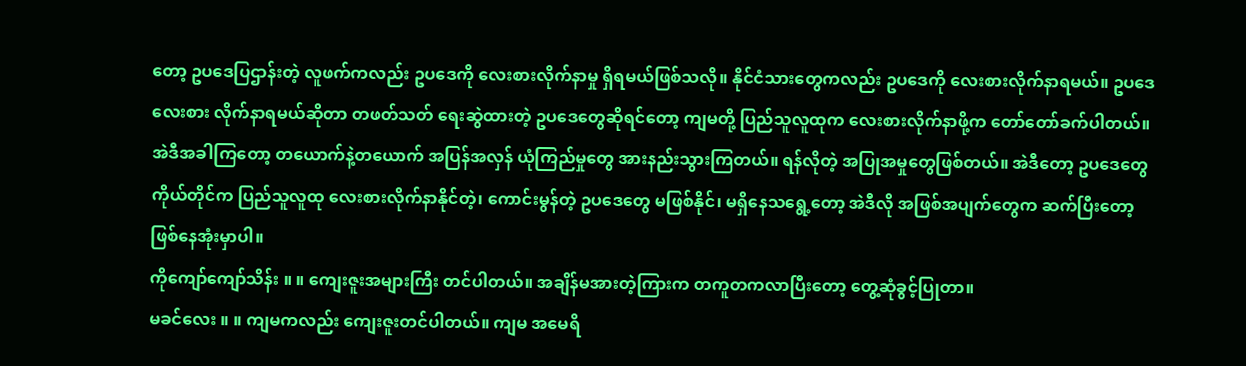တော့ ဥပဒေပြဌာန်းတဲ့ လူဖက်ကလည်း ဥပဒေကို လေးစားလိုက်နာမှု ရှိရမယ်ဖြစ်သလို။ နိုင်ငံသားတွေကလည်း ဥပဒေကို လေးစားလိုက်နာရမယ်။ ဥပဒေလေးစား လိုက်နာရမယ်ဆိုတာ တဖတ်သတ် ရေးဆွဲထားတဲ့ ဥပဒေတွေဆိုရင်တော့ ကျမတို့ ပြည်သူလူထုက လေးစားလိုက်နာဖို့က တော်တော်ခက်ပါတယ်။ အဲဒီအခါကြတော့ တယောက်နဲ့တယောက် အပြန်အလှန် ယုံကြည်မှုတွေ အားနည်းသွားကြတယ်။ ရန်လိုတဲ့ အပြုအမှုတွေဖြစ်တယ်။ အဲဒီတော့ ဥပဒေတွေကိုယ်တိုင်က ပြည်သူလူထု လေးစားလိုက်နာနိုင်တဲ့၊ ကောင်းမွန်တဲ့ ဥပဒေတွေ မဖြစ်နိုင်၊ မရှိနေသရွေ့တော့ အဲဒီလို အဖြစ်အပျက်တွေက ဆက်ပြီးတော့ ဖြစ်နေအုံးမှာပါ။
ကိုကျော်ကျော်သိန်း ။ ။ ကျေးဇူးအများကြီး တင်ပါတယ်။ အချိန်မအားတဲ့ကြားက တကူတကလာပြီးတော့ တွေ့ဆုံခွင့်ပြုတာ။
မခင်လေး ။ ။ ကျမကလည်း ကျေးဇူးတင်ပါတယ်။ ကျမ အမေရိ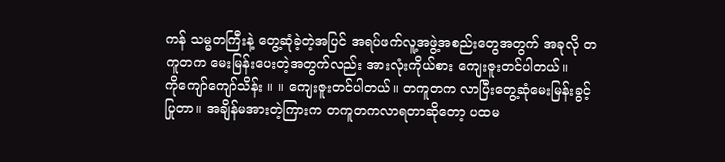ကန် သမ္မတကြီးနဲ့ တွေ့ဆုံခဲ့တဲ့အပြင် အရပ်ဖက်လူ့အဖွဲ့အစည်းတွေအတွက် အခုလို တကူတက မေးမြန်းပေးတဲ့အတွက်လည်း အားလုံးကိုယ်စား ကျေးဇူးတင်ပါတယ်။
ကိုကျော်ကျော်သိန်း ။ ။ ကျေးဇူးတင်ပါတယ်။ တကူတက လာပြီးတွေ့ဆုံမေးမြန်းခွင့်ပြုတာ။ အချိန်မအားတဲ့ကြားက တကူတကလာရတာဆိုတော့ ပထမ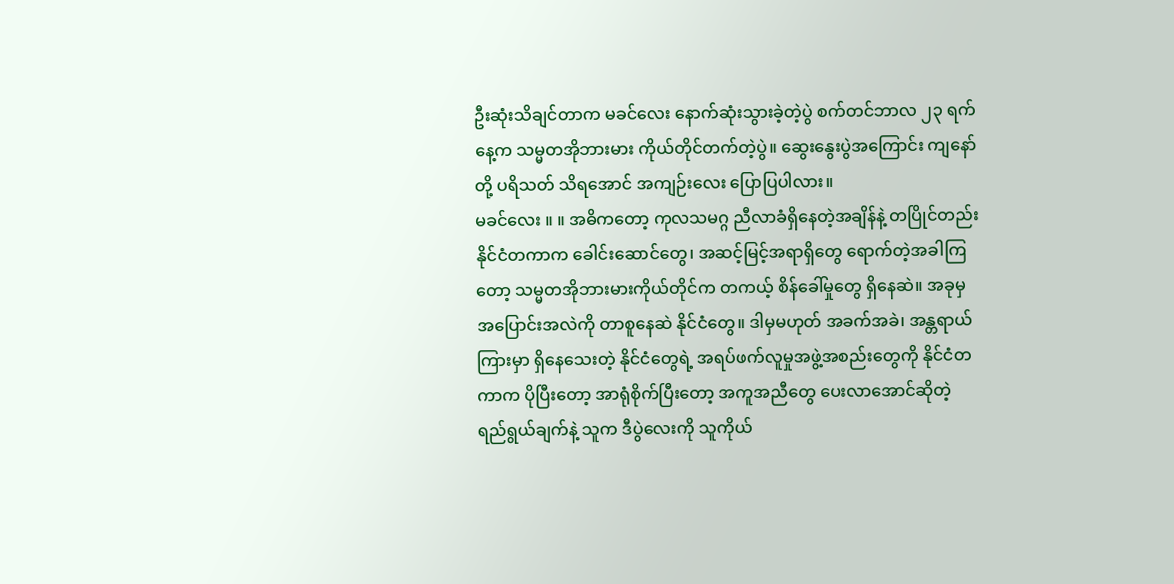ဦးဆုံးသိချင်တာက မခင်လေး နောက်ဆုံးသွားခဲ့တဲ့ပွဲ စက်တင်ဘာလ ၂၃ ရက်နေ့က သမ္မတအိုဘားမား ကိုယ်တိုင်တက်တဲ့ပွဲ။ ဆွေးနွေးပွဲအကြောင်း ကျနော်တို့ ပရိသတ် သိရအောင် အကျဉ်းလေး ပြောပြပါလား။
မခင်လေး ။ ။ အဓိကတော့ ကုလသမဂ္ဂ ညီလာခံရှိနေတဲ့အချိန်နဲ့ တပြိုင်တည်း နိုင်ငံတကာက ခေါင်းဆောင်တွေ၊ အဆင့်မြင့်အရာရှိတွေ ရောက်တဲ့အခါကြတော့ သမ္မတအိုဘားမားကိုယ်တိုင်က တကယ့် စိန်ခေါ်မှုတွေ ရှိနေဆဲ။ အခုမှ အပြောင်းအလဲကို တာစူနေဆဲ နိုင်ငံတွေ။ ဒါမှမဟုတ် အခက်အခဲ၊ အန္တရာယ်ကြားမှာ ရှိနေသေးတဲ့ နိုင်ငံတွေရဲ့ အရပ်ဖက်လူမှုအဖွဲ့အစည်းတွေကို နိုင်ငံတကာက ပိုပြီးတော့ အာရုံစိုက်ပြီးတော့ အကူအညီတွေ ပေးလာအောင်ဆိုတဲ့ ရည်ရွယ်ချက်နဲ့ သူက ဒီပွဲလေးကို သူကိုယ်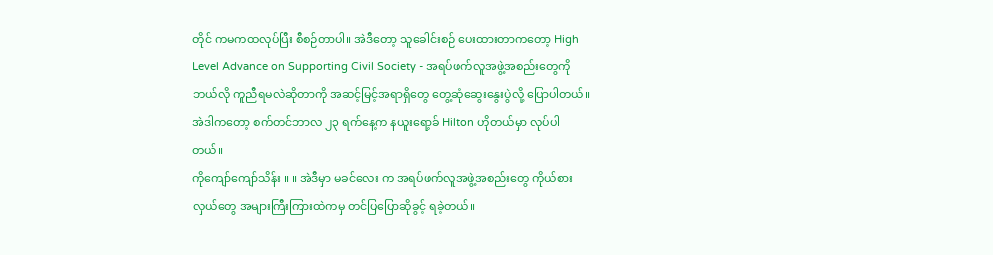တိုင် ကမကထလုပ်ပြီး စီစဉ်တာပါ။ အဲဒီတော့ သူခေါင်းစဉ် ပေးထားတာကတော့ High Level Advance on Supporting Civil Society - အရပ်ဖက်လူအဖွဲ့အစည်းတွေကို ဘယ်လို ကူညီရမလဲဆိုတာကို အဆင့်မြင့်အရာရှိတွေ တွေ့ဆုံဆွေးနွေးပွဲလို့ ပြောပါတယ်။ အဲဒါကတော့ စက်တင်ဘာလ ၂၃ ရက်နေ့က နယူးရော့ခ် Hilton ဟိုတယ်မှာ လုပ်ပါတယ်။
ကိုကျော်ကျော်သိန်း ။ ။ အဲဒီမှာ မခင်လေး က အရပ်ဖက်လူအဖွဲ့အစည်းတွေ ကိုယ်စားလှယ်တွေ အများကြီးကြားထဲကမှ တင်ပြပြောဆိုခွင့် ရခဲ့တယ်။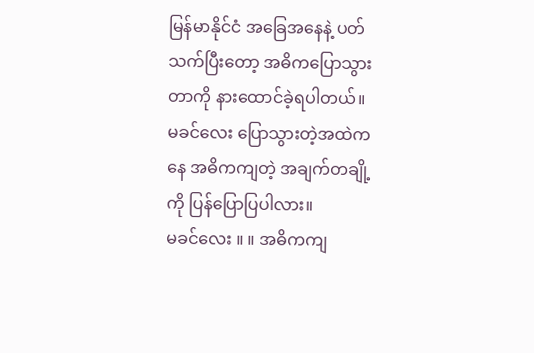မြန်မာနိုင်ငံ အခြေအနေနဲ့ ပတ်သက်ပြီးတော့ အဓိကပြောသွားတာကို နားထောင်ခဲ့ရပါတယ်။ မခင်လေး ပြောသွားတဲ့အထဲကနေ အဓိကကျတဲ့ အချက်တချို့ကို ပြန်ပြောပြပါလား။
မခင်လေး ။ ။ အဓိကကျ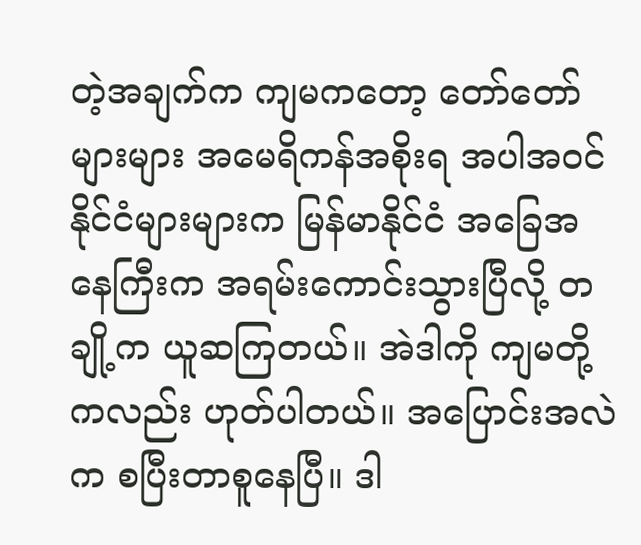တဲ့အချက်က ကျမကတော့ တော်တော်များများ အမေရိကန်အစိုးရ အပါအဝင် နိုင်ငံများများက မြန်မာနိုင်ငံ အခြေအနေကြီးက အရမ်းကောင်းသွားပြီလို့ တချို့က ယူဆကြတယ်။ အဲဒါကို ကျမတို့ကလည်း ဟုတ်ပါတယ်။ အပြောင်းအလဲက စပြီးတာစူနေပြီ။ ဒါ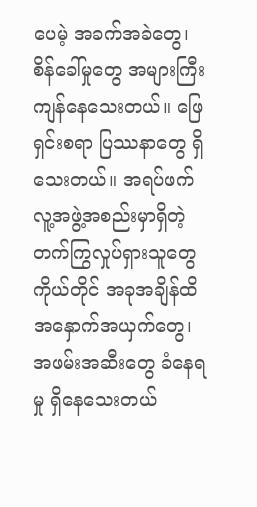ပေမဲ့ အခက်အခဲတွေ၊ စိန်ခေါ်မှုတွေ အများကြီး ကျန်နေသေးတယ်။ ဖြေရှင်းစရာ ပြဿနာတွေ ရှိသေးတယ်။ အရပ်ဖက် လူ့အဖွဲ့အစည်းမှာရှိတဲ့ တက်ကြွလှုပ်ရှားသူတွေကိုယ်တိုင် အခုအချိန်ထိ အနှောက်အယှက်တွေ၊ အဖမ်းအဆီးတွေ ခံနေရမှု ရှိနေသေးတယ်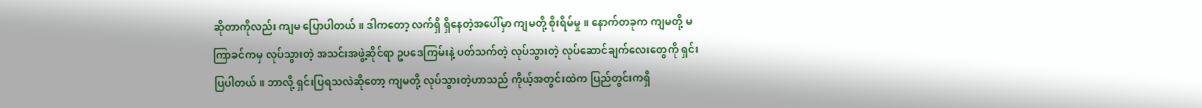ဆိုတာကိုလည်း ကျမ ပြောပါတယ်။ ဒါကတော့ လက်ရှိ ရှိနေတဲ့အပေါ်မှာ ကျမတို့ စိုးရိမ်မှု။ နောက်တခုက ကျမတို့ မကြာခင်ကမှ လုပ်သွားတဲ့ အသင်းအဖွဲ့ဆိုင်ရာ ဥပဒေကြမ်းနဲ့ ပတ်သက်တဲ့ လုပ်သွားတဲ့ လုပ်ဆောင်ချက်လေးတွေကို ရှင်းပြပါတယ်။ ဘာလို့ ရှင်းပြရသလဲဆိုတော့ ကျမတို့ လုပ်သွားတဲ့ဟာသည် ကိုယ့်အတွင်းထဲက ပြည်တွင်းကရှိ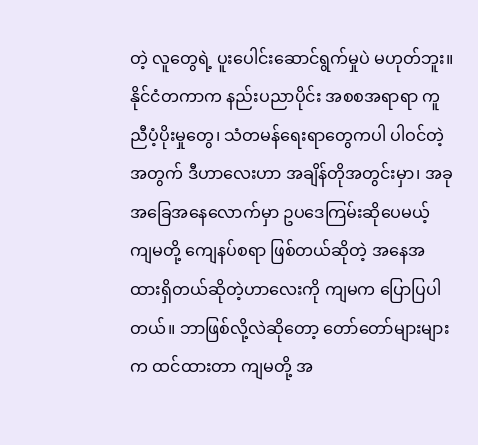တဲ့ လူတွေရဲ့ ပူးပေါင်းဆောင်ရွက်မှုပဲ မဟုတ်ဘူး။ နိုင်ငံတကာက နည်းပညာပိုင်း အစစအရာရာ ကူညီပံ့ပိုးမှုတွေ၊ သံတမန်ရေးရာတွေကပါ ပါဝင်တဲ့အတွက် ဒီဟာလေးဟာ အချိန်တိုအတွင်းမှာ၊ အခုအခြေအနေလောက်မှာ ဥပဒေကြမ်းဆိုပေမယ့် ကျမတို့ ကျေနပ်စရာ ဖြစ်တယ်ဆိုတဲ့ အနေအထားရှိတယ်ဆိုတဲ့ဟာလေးကို ကျမက ပြောပြပါတယ်။ ဘာဖြစ်လို့လဲဆိုတော့ တော်တော်များများက ထင်ထားတာ ကျမတို့ အ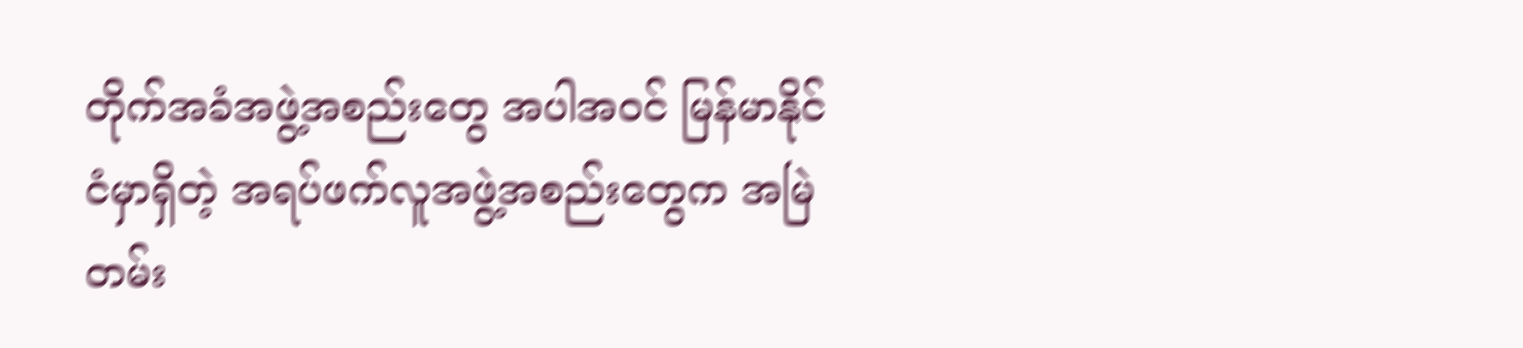တိုက်အခံအဖွဲ့အစည်းတွေ အပါအဝင် မြန်မာနိုင်ငံမှာရှိတဲ့ အရပ်ဖက်လူအဖွဲ့အစည်းတွေက အမြဲတမ်း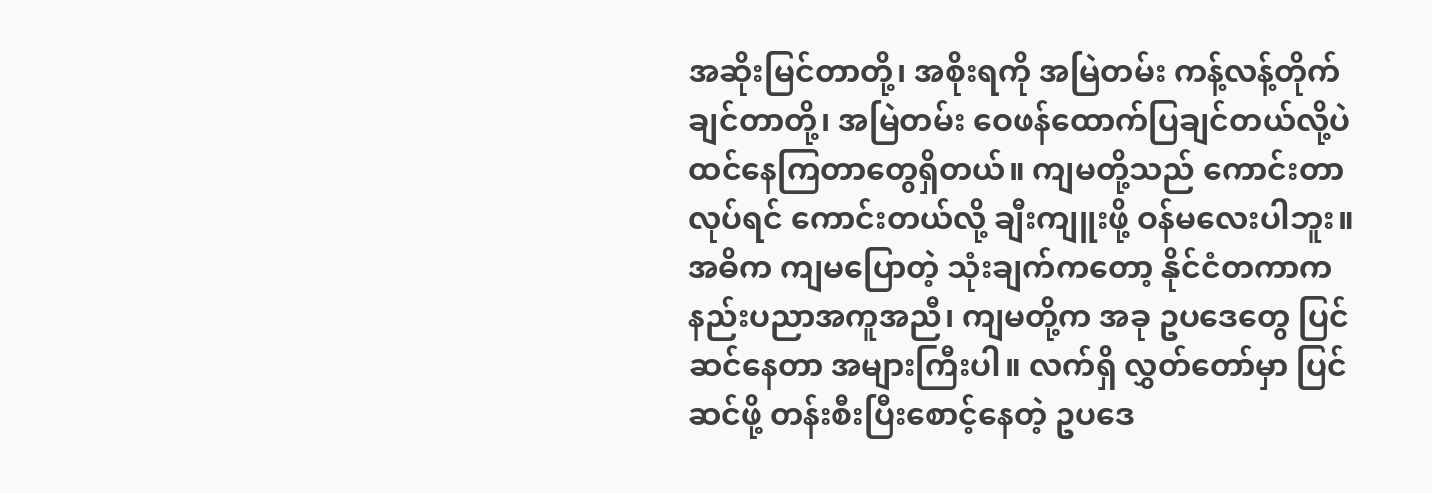အဆိုးမြင်တာတို့၊ အစိုးရကို အမြဲတမ်း ကန့်လန့်တိုက်ချင်တာတို့၊ အမြဲတမ်း ဝေဖန်ထောက်ပြချင်တယ်လို့ပဲ ထင်နေကြတာတွေရှိတယ်။ ကျမတို့သည် ကောင်းတာလုပ်ရင် ကောင်းတယ်လို့ ချီးကျူးဖို့ ဝန်မလေးပါဘူး။ အဓိက ကျမပြောတဲ့ သုံးချက်ကတော့ နိုင်ငံတကာက နည်းပညာအကူအညီ၊ ကျမတို့က အခု ဥပဒေတွေ ပြင်ဆင်နေတာ အများကြီးပါ။ လက်ရှိ လွှတ်တော်မှာ ပြင်ဆင်ဖို့ တန်းစီးပြီးစောင့်နေတဲ့ ဥပဒေ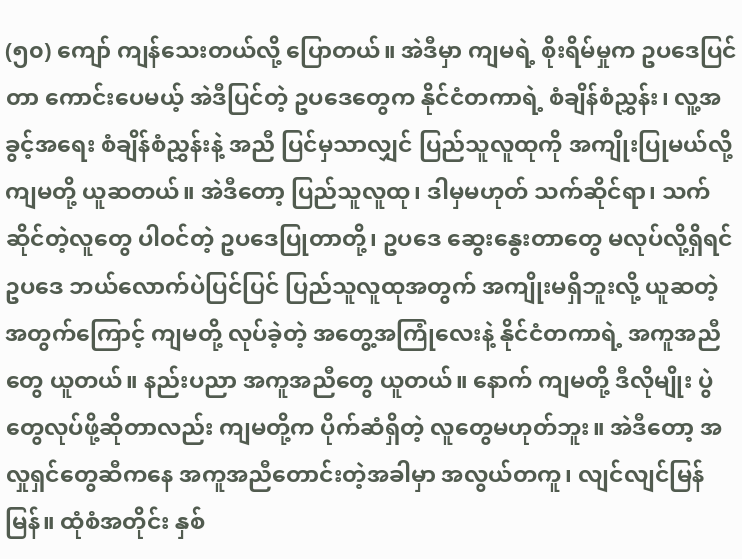(၅၀) ကျော် ကျန်သေးတယ်လို့ ပြောတယ်။ အဲဒီမှာ ကျမရဲ့ စိုးရိမ်မှုက ဥပဒေပြင်တာ ကောင်းပေမယ့် အဲဒီပြင်တဲ့ ဥပဒေတွေက နိုင်ငံတကာရဲ့ စံချိန်စံညွှန်း၊ လူ့အခွင့်အရေး စံချိန်စံညွှန်းနဲ့ အညီ ပြင်မှသာလျှင် ပြည်သူလူထုကို အကျိုးပြုမယ်လို့ ကျမတို့ ယူဆတယ်။ အဲဒီတော့ ပြည်သူလူထု၊ ဒါမှမဟုတ် သက်ဆိုင်ရာ၊ သက်ဆိုင်တဲ့လူတွေ ပါဝင်တဲ့ ဥပဒေပြုတာတို့၊ ဥပဒေ ဆွေးနွေးတာတွေ မလုပ်လို့ရှိရင် ဥပဒေ ဘယ်လောက်ပဲပြင်ပြင် ပြည်သူလူထုအတွက် အကျိုးမရှိဘူးလို့ ယူဆတဲ့အတွက်ကြောင့် ကျမတို့ လုပ်ခဲ့တဲ့ အတွေ့အကြုံလေးနဲ့ နိုင်ငံတကာရဲ့ အကူအညီတွေ ယူတယ်။ နည်းပညာ အကူအညီတွေ ယူတယ်။ နောက် ကျမတို့ ဒီလိုမျိုး ပွဲတွေလုပ်ဖို့ဆိုတာလည်း ကျမတို့က ပိုက်ဆံရှိတဲ့ လူတွေမဟုတ်ဘူး။ အဲဒီတော့ အလှုရှင်တွေဆီကနေ အကူအညီတောင်းတဲ့အခါမှာ အလွယ်တကူ၊ လျင်လျင်မြန်မြန်။ ထုံစံအတိုင်း နှစ်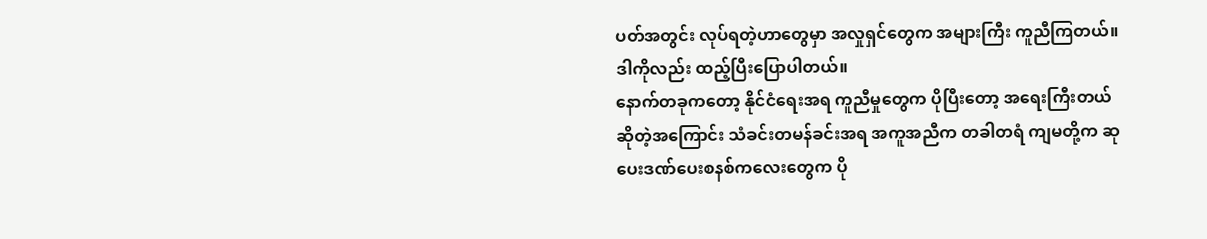ပတ်အတွင်း လုပ်ရတဲ့ဟာတွေမှာ အလှုရှင်တွေက အများကြီး ကူညီကြတယ်။ ဒါကိုလည်း ထည့်ပြီးပြောပါတယ်။
နောက်တခုကတော့ နိုင်ငံရေးအရ ကူညီမှုတွေက ပိုပြီးတော့ အရေးကြီးတယ်ဆိုတဲ့အကြောင်း သံခင်းတမန်ခင်းအရ အကူအညီက တခါတရံ ကျမတို့က ဆုပေးဒဏ်ပေးစနစ်ကလေးတွေက ပို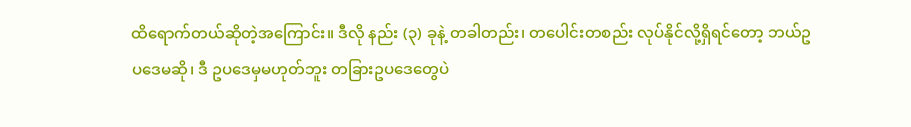ထိရောက်တယ်ဆိုတဲ့အကြောင်း။ ဒီလို နည်း (၃) ခုနဲ့ တခါတည်း၊ တပေါင်းတစည်း လုပ်နိုင်လို့ရှိရင်တော့ ဘယ်ဥပဒေမဆို၊ ဒီ ဥပဒေမှမဟုတ်ဘူး တခြားဥပဒေတွေပဲ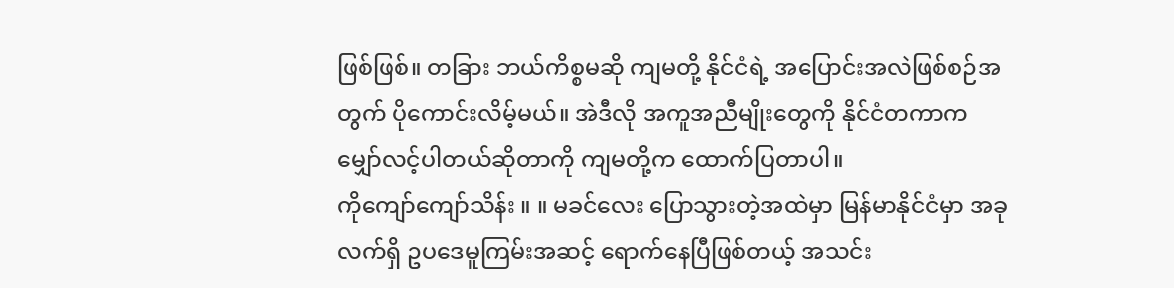ဖြစ်ဖြစ်။ တခြား ဘယ်ကိစ္စမဆို ကျမတို့ နိုင်ငံရဲ့ အပြောင်းအလဲဖြစ်စဉ်အတွက် ပိုကောင်းလိမ့်မယ်။ အဲဒီလို အကူအညီမျိုးတွေကို နိုင်ငံတကာက မျှော်လင့်ပါတယ်ဆိုတာကို ကျမတို့က ထောက်ပြတာပါ။
ကိုကျော်ကျော်သိန်း ။ ။ မခင်လေး ပြောသွားတဲ့အထဲမှာ မြန်မာနိုင်ငံမှာ အခုလက်ရှိ ဥပဒေမူကြမ်းအဆင့် ရောက်နေပြီဖြစ်တယ့် အသင်း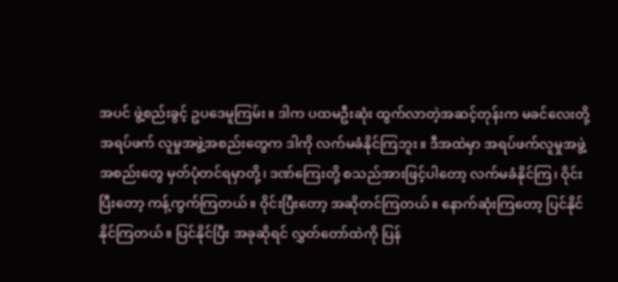အပင် ဖွဲ့စည်းခွင့် ဥပဒေမူကြမ်း။ ဒါက ပထမဦးဆုံး ထွက်လာတဲ့အဆင့်တုန်းက မခင်လေးတို့ အရပ်ဖက် လူမှုအဖွဲ့အစည်းတွေက ဒါကို လက်မခံနိုင်ကြဘူး။ ဒီအထဲမှာ အရပ်ဖက်လူမှုအဖွဲ့အစည်းတွေ မှတ်ပုံတင်ရမှာတို့၊ ဒဏ်ကြေးတို့ စသည်အားဖြင့်ပါတော့ လက်မခံနိုင်ကြ၊ ဝိုင်းပြီးတော့ ကန့်ကွက်ကြတယ်။ ဝိုင်းပြီးတော့ အဆိုတင်ကြတယ်။ နောက်ဆုံးကြတော့ ပြင်နိုင်နိုင်ကြတယ်။ ပြင်နိုင်ပြီး အခုဆိုရင် လွှတ်တော်ထဲကို ပြန်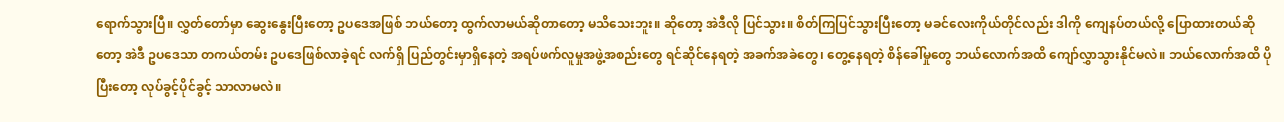ရောက်သွားပြီ။ လွှတ်တော်မှာ ဆွေးနွေးပြီးတော့ ဥပဒေအဖြစ် ဘယ်တော့ ထွက်လာမယ်ဆိုတာတော့ မသိသေးဘူး။ ဆိုတော့ အဲဒီလို ပြင်သွား။ စိတ်ကြပြင်သွားပြီးတော့ မခင်လေးကိုယ်တိုင်လည်း ဒါကို ကျေနပ်တယ်လို့ ပြောထားတယ်ဆိုတော့ အဲဒီ ဥပဒေသာ တကယ်တမ်း ဥပဒေဖြစ်လာခဲ့ရင် လက်ရှိ ပြည်တွင်းမှာရှိနေတဲ့ အရပ်ဖက်လူမှုအဖွဲ့အစည်းတွေ ရင်ဆိုင်နေရတဲ့ အခက်အခဲတွေ၊ တွေ့နေရတဲ့ စိန်ခေါ်မှုတွေ ဘယ်လောက်အထိ ကျော်လွှာသွားနိုင်မလဲ။ ဘယ်လောက်အထိ ပိုပြီးတော့ လုပ်ခွင့်ပိုင်ခွင့် သာလာမလဲ။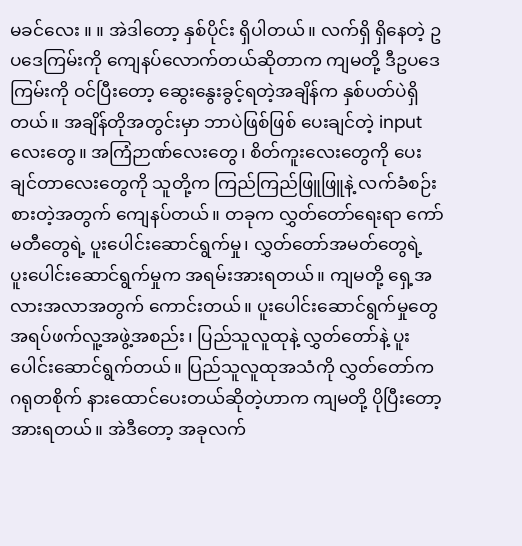မခင်လေး ။ ။ အဲဒါတော့ နှစ်ပိုင်း ရှိပါတယ်။ လက်ရှိ ရှိနေတဲ့ ဥပဒေကြမ်းကို ကျေနပ်လောက်တယ်ဆိုတာက ကျမတို့ ဒီဥပဒေကြမ်းကို ဝင်ပြီးတော့ ဆွေးနွေးခွင့်ရတဲ့အချိန်က နှစ်ပတ်ပဲရှိတယ်။ အချိန်တိုအတွင်းမှာ ဘာပဲဖြစ်ဖြစ် ပေးချင်တဲ့ input လေးတွေ။ အကြံဉာဏ်လေးတွေ၊ စိတ်ကူးလေးတွေကို ပေးချင်တာလေးတွေကို သူတို့က ကြည်ကြည်ဖြူဖြူနဲ့ လက်ခံစဉ်းစားတဲ့အတွက် ကျေနပ်တယ်။ တခုက လွှတ်တော်ရေးရာ ကော်မတီတွေရဲ့ ပူးပေါင်းဆောင်ရွက်မှု၊ လွှတ်တော်အမတ်တွေရဲ့ ပူးပေါင်းဆောင်ရွက်မှုက အရမ်းအားရတယ်။ ကျမတို့ ရှေ့အလားအလာအတွက် ကောင်းတယ်။ ပူးပေါင်းဆောင်ရွက်မှုတွေ အရပ်ဖက်လူ့အဖွဲ့အစည်း၊ ပြည်သူလူထုနဲ့ လွှတ်တော်နဲ့ ပူးပေါင်းဆောင်ရွက်တယ်။ ပြည်သူလူထုအသံကို လွှတ်တော်က ဂရုတစိုက် နားထောင်ပေးတယ်ဆိုတဲ့ဟာက ကျမတို့ ပိုပြီးတော့ အားရတယ်။ အဲဒီတော့ အခုလက်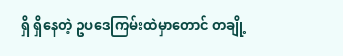ရှိ ရှိနေတဲ့ ဥပဒေကြမ်းထဲမှာတောင် တချို့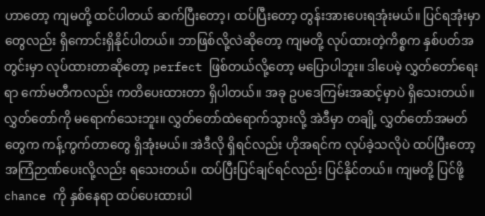ဟာတော့ ကျမတို့ ထင်ပါတယ် ဆက်ပြီးတော့၊ ထပ်ပြီးတော့ တွန်းအားပေးရအုံးမယ်။ ပြင်ရအုံးမှာတွေလည်း ရှိကောင်းရှိနိုင်ပါတယ်။ ဘာဖြစ်လို့လဲဆိုတော့ ကျမတို့ လုပ်ထားတဲ့ကိစ္စက နှစ်ပတ်အတွင်းမှာ လုပ်ထားတာဆိုတော့ perfect ဖြစ်တယ်လို့တော့ မပြောပါဘူး။ ဒါပေမဲ့ လွှတ်တော်ရေးရာ ကော်မတီကလည်း ကတိပေးထားတာ ရှိပါတယ်။ အခု ဥပဒေကြမ်းအဆင့်မှာပဲ ရှိသေးတယ်။ လွှတ်တော်ကို မရောက်သေးဘူး။ လွှတ်တော်ထဲရောက်သွားလို့ အဲဒီမှာ တချို့ လွှတ်တော်အမတ်တွေက ကန့်ကွက်တာတွေ ရှိအုံးမယ်။ အဲဒီလို ရှိရင်လည်း ဟိုအရင်က လုပ်ခဲ့သလိုပဲ ထပ်ပြီးတော့ အကြံဉာဏ်ပေးလို့လည်း ရသေးတယ်။ ထပ်ပြီးပြင်ချင်ရင်လည်း ပြင်နိုင်တယ်။ ကျမတို့ ပြင်ဖို့ chance ကို နှစ်နေရာ ထပ်ပေးထားပါ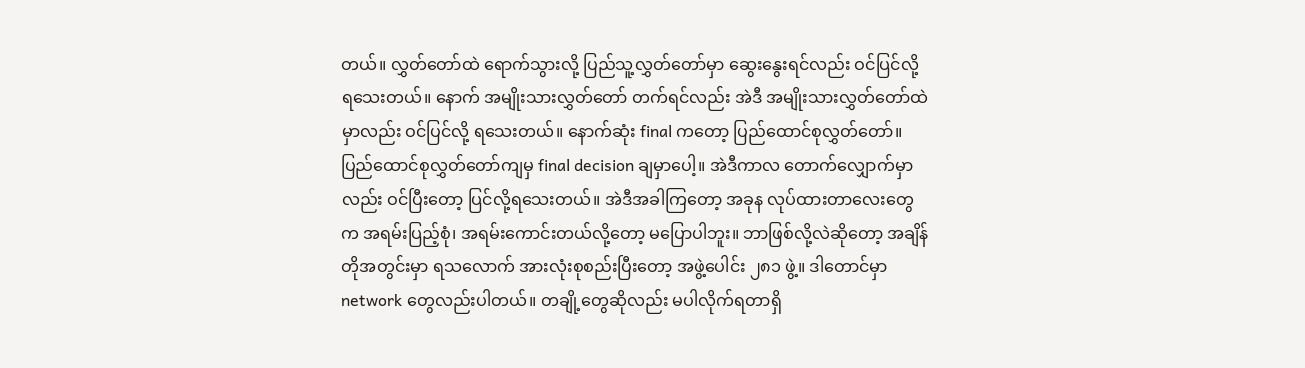တယ်။ လွှတ်တော်ထဲ ရောက်သွားလို့ ပြည်သူ့လွှတ်တော်မှာ ဆွေးနွေးရင်လည်း ဝင်ပြင်လို့ ရသေးတယ်။ နောက် အမျိုးသားလွှတ်တော် တက်ရင်လည်း အဲဒီ အမျိုးသားလွှတ်တော်ထဲမှာလည်း ဝင်ပြင်လို့ ရသေးတယ်။ နောက်ဆုံး final ကတော့ ပြည်ထောင်စုလွှတ်တော်။ ပြည်ထောင်စုလွှတ်တော်ကျမှ final decision ချမှာပေါ့။ အဲဒီကာလ တောက်လျှောက်မှာလည်း ဝင်ပြီးတော့ ပြင်လို့ရသေးတယ်။ အဲဒီအခါကြတော့ အခုန လုပ်ထားတာလေးတွေက အရမ်းပြည့်စုံ၊ အရမ်းကောင်းတယ်လို့တော့ မပြောပါဘူး။ ဘာဖြစ်လို့လဲဆိုတော့ အချိန်တိုအတွင်းမှာ ရသလောက် အားလုံးစုစည်းပြီးတော့ အဖွဲ့ပေါင်း ၂၈၁ ဖွဲ့။ ဒါတောင်မှာ network တွေလည်းပါတယ်။ တချို့တွေဆိုလည်း မပါလိုက်ရတာရှိ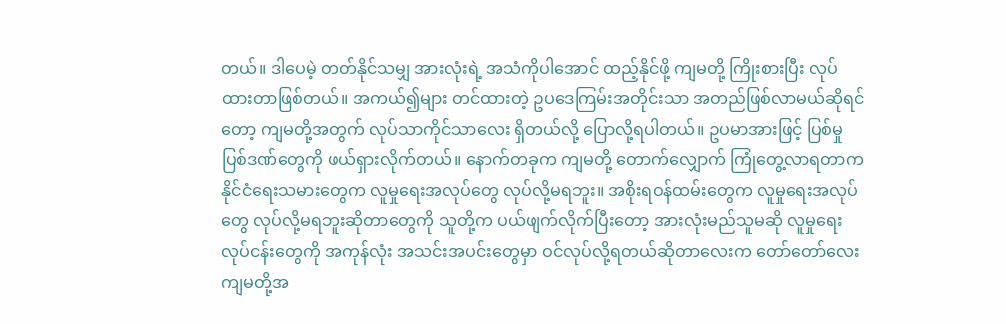တယ်။ ဒါပေမဲ့ တတ်နိုင်သမျှ အားလုံးရဲ့ အသံကိုပါအောင် ထည့်နိုင်ဖို့ ကျမတို့ ကြိုးစားပြီး လုပ်ထားတာဖြစ်တယ်။ အကယ်၍များ တင်ထားတဲ့ ဥပဒေကြမ်းအတိုင်းသာ အတည်ဖြစ်လာမယ်ဆိုရင်တော့ ကျမတို့အတွက် လုပ်သာကိုင်သာလေး ရှိတယ်လို့ ပြောလို့ရပါတယ်။ ဥပမာအားဖြင့် ပြစ်မှုပြစ်ဒဏ်တွေကို ဖယ်ရှားလိုက်တယ်။ နောက်တခုက ကျမတို့ တောက်လျှောက် ကြုံတွေ့လာရတာက နိုင်ငံရေးသမားတွေက လူမှုရေးအလုပ်တွေ လုပ်လို့မရဘူး။ အစိုးရဝန်ထမ်းတွေက လူမှုရေးအလုပ်တွေ လုပ်လို့မရဘူးဆိုတာတွေကို သူတို့က ပယ်ဖျက်လိုက်ပြီးတော့ အားလုံးမည်သူမဆို လူမှုရေးလုပ်ငန်းတွေကို အကုန်လုံး အသင်းအပင်းတွေမှာ ဝင်လုပ်လို့ရတယ်ဆိုတာလေးက တော်တော်လေး ကျမတို့အ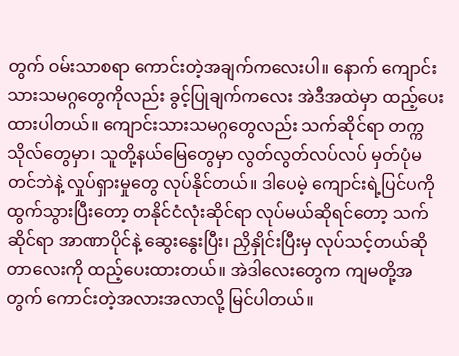တွက် ဝမ်းသာစရာ ကောင်းတဲ့အချက်ကလေးပါ။ နောက် ကျောင်းသားသမဂ္ဂတွေကိုလည်း ခွင့်ပြုချက်ကလေး အဲဒီအထဲမှာ ထည့်ပေးထားပါတယ်။ ကျောင်းသားသမဂ္ဂတွေလည်း သက်ဆိုင်ရာ တက္ကသိုလ်တွေမှာ၊ သူတို့နယ်မြေတွေမှာ လွတ်လွတ်လပ်လပ် မှတ်ပုံမတင်ဘဲနဲ့ လှုပ်ရှားမှုတွေ လုပ်နိုင်တယ်။ ဒါပေမဲ့ ကျောင်းရဲ့ပြင်ပကို ထွက်သွားပြီးတော့ တနိုင်ငံလုံးဆိုင်ရာ လုပ်မယ်ဆိုရင်တော့ သက်ဆိုင်ရာ အာဏာပိုင်နဲ့ ဆွေးနွေးပြီး၊ ညှိနှိုင်းပြီးမှ လုပ်သင့်တယ်ဆိုတာလေးကို ထည့်ပေးထားတယ်။ အဲဒါလေးတွေက ကျမတို့အတွက် ကောင်းတဲ့အလားအလာလို့ မြင်ပါတယ်။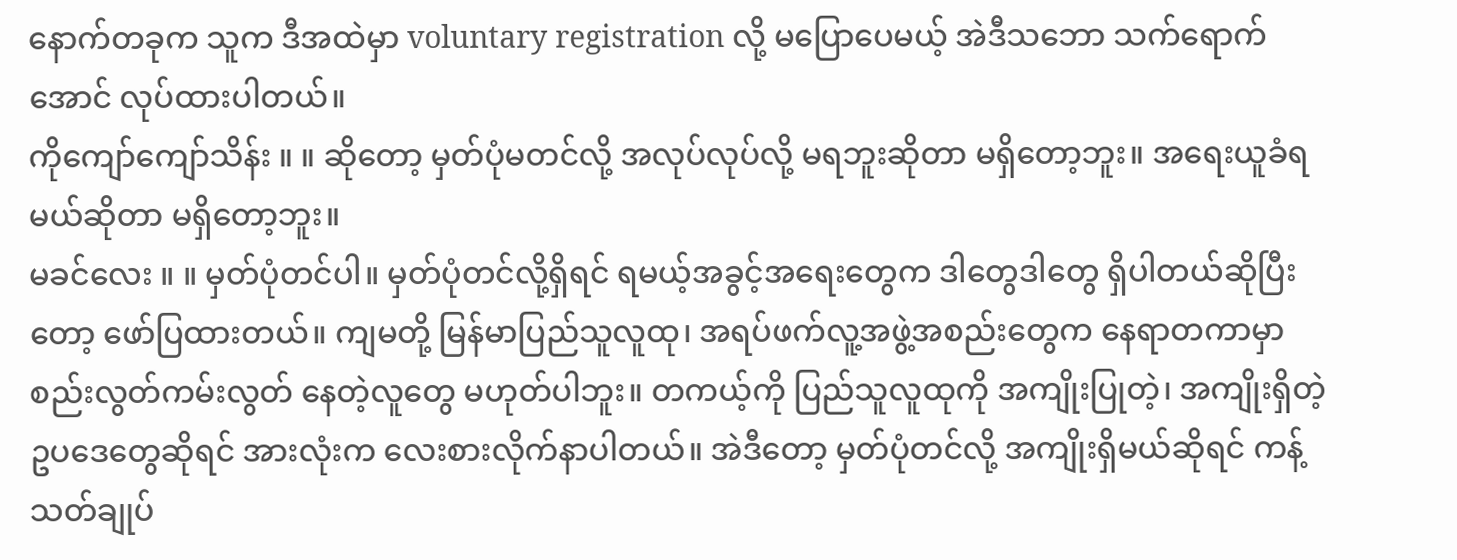နောက်တခုက သူက ဒီအထဲမှာ voluntary registration လို့ မပြောပေမယ့် အဲဒီသဘော သက်ရောက်အောင် လုပ်ထားပါတယ်။
ကိုကျော်ကျော်သိန်း ။ ။ ဆိုတော့ မှတ်ပုံမတင်လို့ အလုပ်လုပ်လို့ မရဘူးဆိုတာ မရှိတော့ဘူး။ အရေးယူခံရမယ်ဆိုတာ မရှိတော့ဘူး။
မခင်လေး ။ ။ မှတ်ပုံတင်ပါ။ မှတ်ပုံတင်လို့ရှိရင် ရမယ့်အခွင့်အရေးတွေက ဒါတွေဒါတွေ ရှိပါတယ်ဆိုပြီးတော့ ဖော်ပြထားတယ်။ ကျမတို့ မြန်မာပြည်သူလူထု၊ အရပ်ဖက်လူ့အဖွဲ့အစည်းတွေက နေရာတကာမှာ စည်းလွတ်ကမ်းလွတ် နေတဲ့လူတွေ မဟုတ်ပါဘူး။ တကယ့်ကို ပြည်သူလူထုကို အကျိုးပြုတဲ့၊ အကျိုးရှိတဲ့ ဥပဒေတွေဆိုရင် အားလုံးက လေးစားလိုက်နာပါတယ်။ အဲဒီတော့ မှတ်ပုံတင်လို့ အကျိုးရှိမယ်ဆိုရင် ကန့်သတ်ချုပ်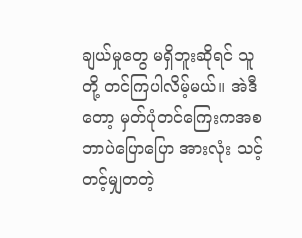ချယ်မှုတွေ မရှိဘူးဆိုရင် သူတို့ တင်ကြပါလိမ့်မယ်။ အဲဒီတော့ မှတ်ပုံတင်ကြေးကအစ ဘာပဲပြောပြော အားလုံး သင့်တင့်မျှတတဲ့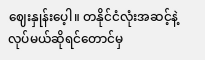ဈေးနှုန်းပေ့ါ။ တနိုင်ငံလုံးအဆင့်နဲ့ လုပ်မယ်ဆိုရင်တောင်မှ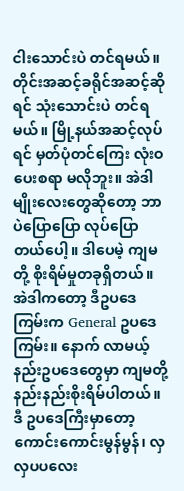ငါးသောင်းပဲ တင်ရမယ်။ တိုင်းအဆင့်ခရိုင်အဆင့်ဆိုရင် သုံးသောင်းပဲ တင်ရမယ်။ မြို့နယ်အဆင့်လုပ်ရင် မှတ်ပုံတင်ကြေး လုံးဝပေးစရာ မလိုဘူး။ အဲဒါမျိုးလေးတွေဆိုတော့ ဘာပဲပြောပြော လုပ်ပြောတယ်ပေါ့။ ဒါပေမဲ့ ကျမတို့ စိုးရိမ်မှုတခုရှိတယ်။ အဲဒါကတော့ ဒီဥပဒေကြမ်းက General ဥပဒေကြမ်း။ နောက် လာမယ့် နည်းဥပဒေတွေမှာ ကျမတို့ နည်းနည်းစိုးရိမ်ပါတယ်။ ဒီ ဥပဒေကြီးမှာတော့ ကောင်းကောင်းမွန်မွန်၊ လှလှပပလေး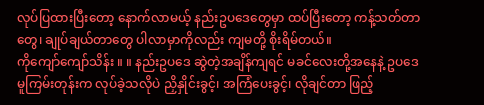လုပ်ပြထားပြီးတော့ နောက်လာမယ့် နည်းဥပဒေတွေမှာ ထပ်ပြီးတော့ ကန့်သတ်တာတွေ၊ ချုပ်ချယ်တာတွေ ပါလာမှာကိုလည်း ကျမတို့ စိုးရိမ်တယ်။
ကိုကျော်ကျော်သိန်း ။ ။ နည်းဥပဒေ ဆွဲတဲ့အချိန်ကျရင် မခင်လေးတို့အနေနဲ့ ဥပဒေမူကြမ်းတုန်းက လုပ်ခဲ့သလိုပဲ ညှိနှိုင်းခွင့်၊ အကြံပေးခွင့်၊ လိုချင်တာ ဖြည့်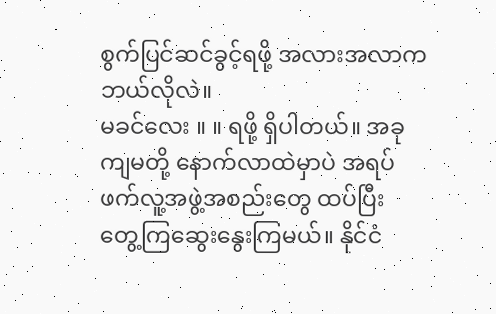စွက်ပြင်ဆင်ခွင့်ရဖို့ အလားအလာက ဘယ်လိုလဲ။
မခင်လေး ။ ။ ရဖို့ ရှိပါတယ်။ အခု ကျမတို့ နောက်လာထဲမှာပဲ အရပ်ဖက်လူ့အဖွဲ့အစည်းတွေ ထပ်ပြီး တွေ့ကြဆွေးနွေးကြမယ်။ နိုင်ငံ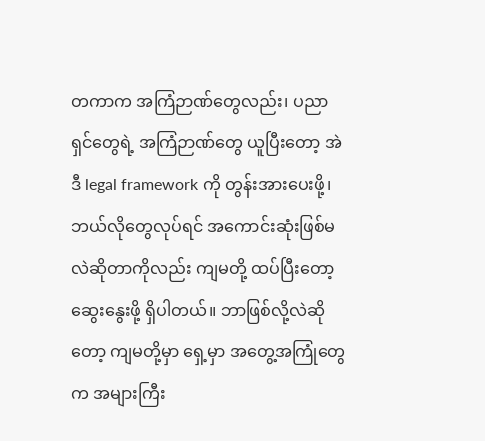တကာက အကြံဉာဏ်တွေလည်း၊ ပညာရှင်တွေရဲ့ အကြံဉာဏ်တွေ ယူပြီးတော့ အဲဒီ legal framework ကို တွန်းအားပေးဖို့၊ ဘယ်လိုတွေလုပ်ရင် အကောင်းဆုံးဖြစ်မလဲဆိုတာကိုလည်း ကျမတို့ ထပ်ပြီးတော့ ဆွေးနွေးဖို့ ရှိပါတယ်။ ဘာဖြစ်လို့လဲဆိုတော့ ကျမတို့မှာ ရှေ့မှာ အတွေ့အကြုံတွေက အများကြီး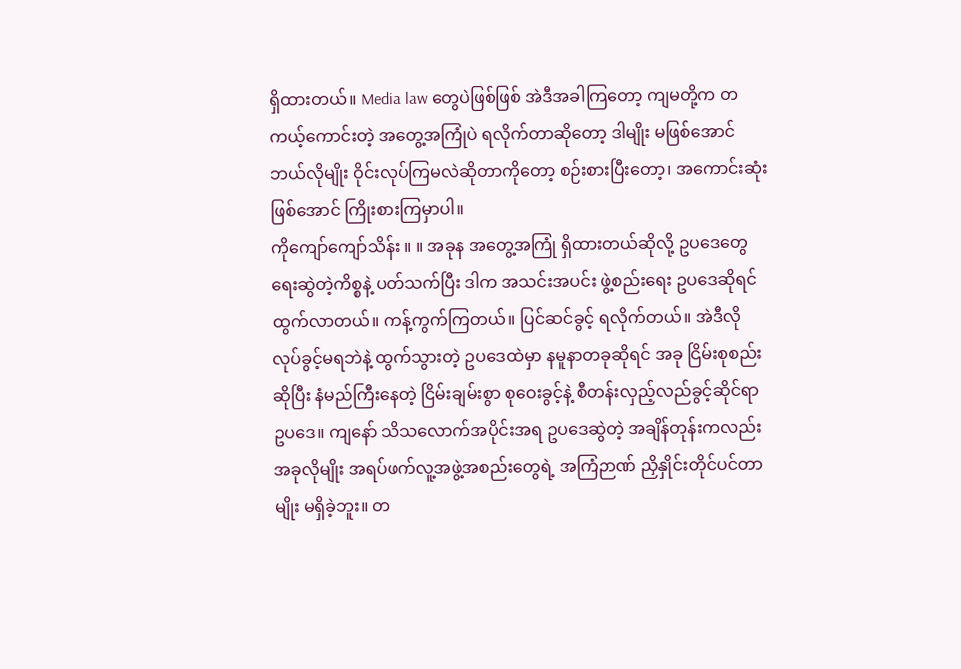ရှိထားတယ်။ Media law တွေပဲဖြစ်ဖြစ် အဲဒီအခါကြတော့ ကျမတို့က တကယ့်ကောင်းတဲ့ အတွေ့အကြုံပဲ ရလိုက်တာဆိုတော့ ဒါမျိုး မဖြစ်အောင် ဘယ်လိုမျိုး ဝိုင်းလုပ်ကြမလဲဆိုတာကိုတော့ စဉ်းစားပြီးတော့၊ အကောင်းဆုံးဖြစ်အောင် ကြိုးစားကြမှာပါ။
ကိုကျော်ကျော်သိန်း ။ ။ အခုန အတွေ့အကြုံ ရှိထားတယ်ဆိုလို့ ဥပဒေတွေ ရေးဆွဲတဲ့ကိစ္စနဲ့ ပတ်သက်ပြီး ဒါက အသင်းအပင်း ဖွဲ့စည်းရေး ဥပဒေဆိုရင် ထွက်လာတယ်။ ကန့်ကွက်ကြတယ်။ ပြင်ဆင်ခွင့် ရလိုက်တယ်။ အဲဒီလို လုပ်ခွင့်မရဘဲနဲ့ ထွက်သွားတဲ့ ဥပဒေထဲမှာ နမူနာတခုဆိုရင် အခု ငြိမ်းစုစည်းဆိုပြီး နံမည်ကြီးနေတဲ့ ငြိမ်းချမ်းစွာ စုဝေးခွင့်နဲ့ စီတန်းလှည့်လည်ခွင့်ဆိုင်ရာ ဥပဒေ။ ကျနော် သိသလောက်အပိုင်းအရ ဥပဒေဆွဲတဲ့ အချိန်တုန်းကလည်း အခုလိုမျိုး အရပ်ဖက်လူ့အဖွဲ့အစည်းတွေရဲ့ အကြံဉာဏ် ညှိနှိုင်းတိုင်ပင်တာမျိုး မရှိခဲ့ဘူး။ တ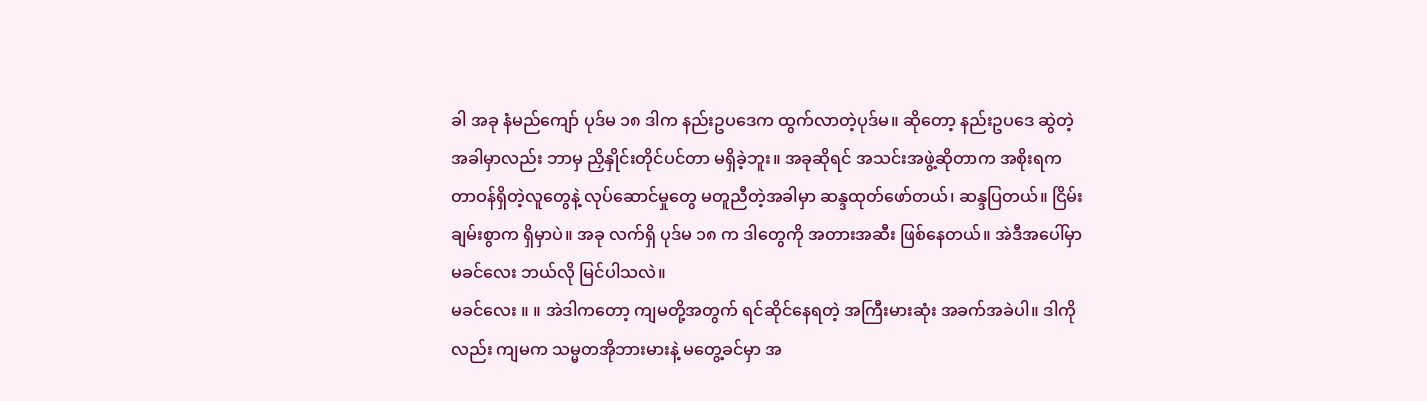ခါ အခု နံမည်ကျော် ပုဒ်မ ၁၈ ဒါက နည်းဥပဒေက ထွက်လာတဲ့ပုဒ်မ။ ဆိုတော့ နည်းဥပဒေ ဆွဲတဲ့အခါမှာလည်း ဘာမှ ညှိနှိုင်းတိုင်ပင်တာ မရှိခဲ့ဘူး။ အခုဆိုရင် အသင်းအဖွဲ့ဆိုတာက အစိုးရက တာဝန်ရှိတဲ့လူတွေနဲ့ လုပ်ဆောင်မှုတွေ မတူညီတဲ့အခါမှာ ဆန္ဒထုတ်ဖော်တယ်၊ ဆန္ဒပြတယ်။ ငြိမ်းချမ်းစွာက ရှိမှာပဲ။ အခု လက်ရှိ ပုဒ်မ ၁၈ က ဒါတွေကို အတားအဆီး ဖြစ်နေတယ်။ အဲဒီအပေါ်မှာ မခင်လေး ဘယ်လို မြင်ပါသလဲ။
မခင်လေး ။ ။ အဲဒါကတော့ ကျမတို့အတွက် ရင်ဆိုင်နေရတဲ့ အကြီးမားဆုံး အခက်အခဲပါ။ ဒါကိုလည်း ကျမက သမ္မတအိုဘားမားနဲ့ မတွေ့ခင်မှာ အ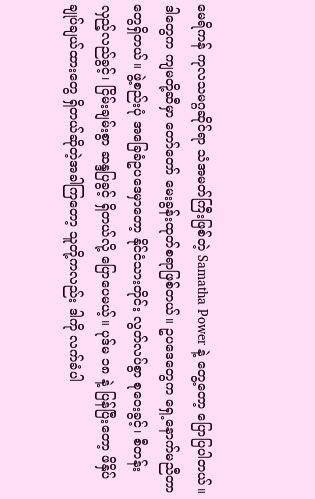မေရိကန် ကုလသမဂ္ဂဆိုင်ရာ သံအမတ်ကြီးဖြစ်တဲ့ Samatha Power နဲ့ တွေ့တော့ ပြောပြပါတယ်။ ဒါတွေက ကျမတို့ဆီမှာ တော်တော် မေးခွန်းထုတ်စရာဖြစ်တယ်။ ဥပဒေတွေက ရှေ့နောက်မညီတာတွေရှိတယ်။ ဖွဲ့စည်းပုံ အခြေခံဥပဒေမှာတော့ နိုင်ငံသားတိုင်း လွတ်လပ်စွာ စုဝေးခွင့်၊ စီတန်းလှည့်လည်ခွင့်၊ ငြိမ်းချမ်းစွာ ဆန္ဒပြခွင့် ရှိတယ်လို့ ပြောပေမယ့်။ ပုဒ်မ ၁၈ နဲ့ ပြန်ပြီးတော့ ဖိနှိပ်ချုပ်ချယ်ထားတွေ ရှိတယ်ဆိုတဲ့အခါကြတော့ သူတို့ကလည်း ဒါကို လက်ခံပါ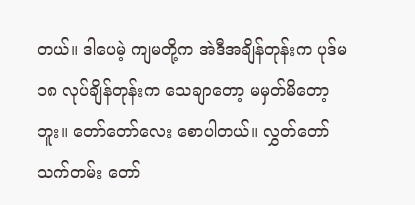တယ်။ ဒါပေမဲ့ ကျမတို့က အဲဒီအချိန်တုန်းက ပုဒ်မ ၁၈ လုပ်ချိန်တုန်းက သေချာတော့ မမှတ်မိတော့ဘူး။ တော်တော်လေး စောပါတယ်။ လွှတ်တော်သက်တမ်း တော်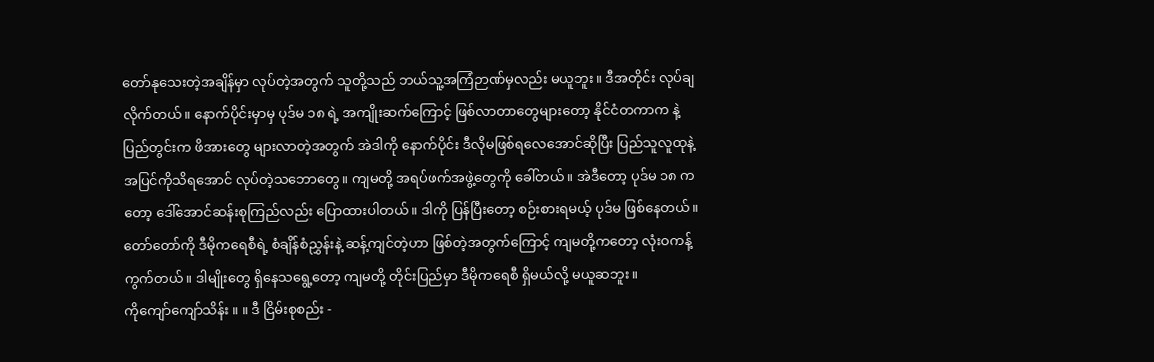တော်နုသေးတဲ့အချိန်မှာ လုပ်တဲ့အတွက် သူတို့သည် ဘယ်သူ့အကြံဉာဏ်မှလည်း မယူဘူး။ ဒီအတိုင်း လုပ်ချလိုက်တယ်။ နောက်ပိုင်းမှာမှ ပုဒ်မ ၁၈ ရဲ့ အကျိုးဆက်ကြောင့် ဖြစ်လာတာတွေများတော့ နိုင်ငံတကာက နဲ့ ပြည်တွင်းက ဖိအားတွေ များလာတဲ့အတွက် အဲဒါကို နောက်ပိုင်း ဒီလိုမဖြစ်ရလေအောင်ဆိုပြီး ပြည်သူလူထုနဲ့ အပြင်ကိုသိရအောင် လုပ်တဲ့သဘောတွေ။ ကျမတို့ အရပ်ဖက်အဖွဲ့တွေကို ခေါ်တယ်။ အဲဒီတော့ ပုဒ်မ ၁၈ ကတော့ ဒေါ်အောင်ဆန်းစုကြည်လည်း ပြောထားပါတယ်။ ဒါကို ပြန်ပြီးတော့ စဉ်းစားရမယ့် ပုဒ်မ ဖြစ်နေတယ်။ တော်တော်ကို ဒီမိုကရေစီရဲ့ စံချိန်စံညွှန်းနဲ့ ဆန့်ကျင်တဲ့ဟာ ဖြစ်တဲ့အတွက်ကြောင့် ကျမတို့ကတော့ လုံးဝကန့်ကွက်တယ်။ ဒါမျိုးတွေ ရှိနေသရွေ့တော့ ကျမတို့ တိုင်းပြည်မှာ ဒီမိုကရေစီ ရှိမယ်လို့ မယူဆဘူး။
ကိုကျော်ကျော်သိန်း ။ ။ ဒီ ငြိမ်းစုစည်း -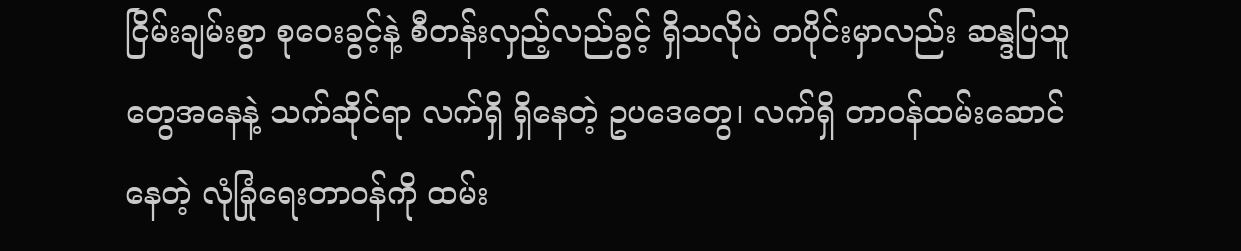ငြိမ်းချမ်းစွာ စုဝေးခွင့်နဲ့ စီတန်းလှည့်လည်ခွင့် ရှိသလိုပဲ တပိုင်းမှာလည်း ဆန္ဒပြသူတွေအနေနဲ့ သက်ဆိုင်ရာ လက်ရှိ ရှိနေတဲ့ ဥပဒေတွေ၊ လက်ရှိ တာဝန်ထမ်းဆောင်နေတဲ့ လုံခြုံရေးတာဝန်ကို ထမ်း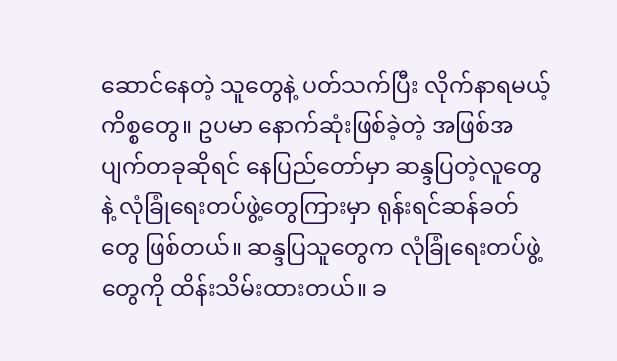ဆောင်နေတဲ့ သူတွေနဲ့ ပတ်သက်ပြီး လိုက်နာရမယ့်ကိစ္စတွေ။ ဥပမာ နောက်ဆုံးဖြစ်ခဲ့တဲ့ အဖြစ်အပျက်တခုဆိုရင် နေပြည်တော်မှာ ဆန္ဒပြတဲ့လူတွေနဲ့ လုံခြုံရေးတပ်ဖွဲ့တွေကြားမှာ ရုန်းရင်ဆန်ခတ်တွေ ဖြစ်တယ်။ ဆန္ဒပြသူတွေက လုံခြုံရေးတပ်ဖွဲ့တွေကို ထိန်းသိမ်းထားတယ်။ ခ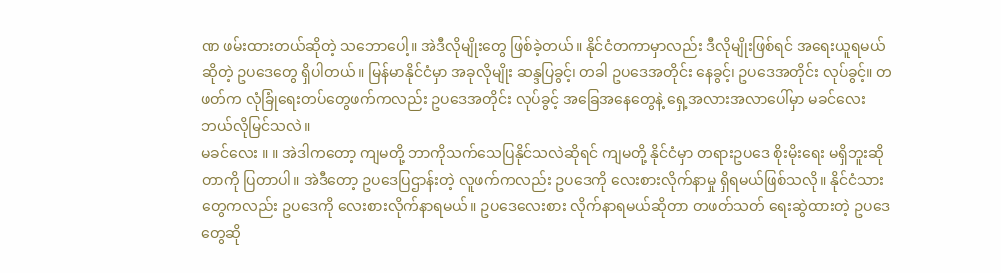ဏ ဖမ်းထားတယ်ဆိုတဲ့ သဘောပေါ့။ အဲဒီလိုမျိုးတွေ ဖြစ်ခဲ့တယ်။ နိုင်ငံတကာမှာလည်း ဒီလိုမျိုးဖြစ်ရင် အရေးယူရမယ်ဆိုတဲ့ ဥပဒေတွေ ရှိပါတယ်။ မြန်မာနိုင်ငံမှာ အခုလိုမျိုး ဆန္ဒပြခွင့်၊ တခါ ဥပဒေအတိုင်း နေခွင့်၊ ဥပဒေအတိုင်း လုပ်ခွင့်။ တဖတ်က လုံခြုံရေးတပ်တွေဖက်ကလည်း ဥပဒေအတိုင်း လုပ်ခွင့် အခြေအနေတွေနဲ့ ရှေ့အလားအလာပေါ်မှာ မခင်လေး ဘယ်လိုမြင်သလဲ။
မခင်လေး ။ ။ အဲဒါကတော့ ကျမတို့ ဘာကိုသက်သေပြနိုင်သလဲဆိုရင် ကျမတို့ နိုင်ငံမှာ တရားဥပဒေ စိုးမိုးရေး မရှိဘူးဆိုတာကို ပြတာပါ။ အဲဒီတော့ ဥပဒေပြဌာန်းတဲ့ လူဖက်ကလည်း ဥပဒေကို လေးစားလိုက်နာမှု ရှိရမယ်ဖြစ်သလို။ နိုင်ငံသားတွေကလည်း ဥပဒေကို လေးစားလိုက်နာရမယ်။ ဥပဒေလေးစား လိုက်နာရမယ်ဆိုတာ တဖတ်သတ် ရေးဆွဲထားတဲ့ ဥပဒေတွေဆို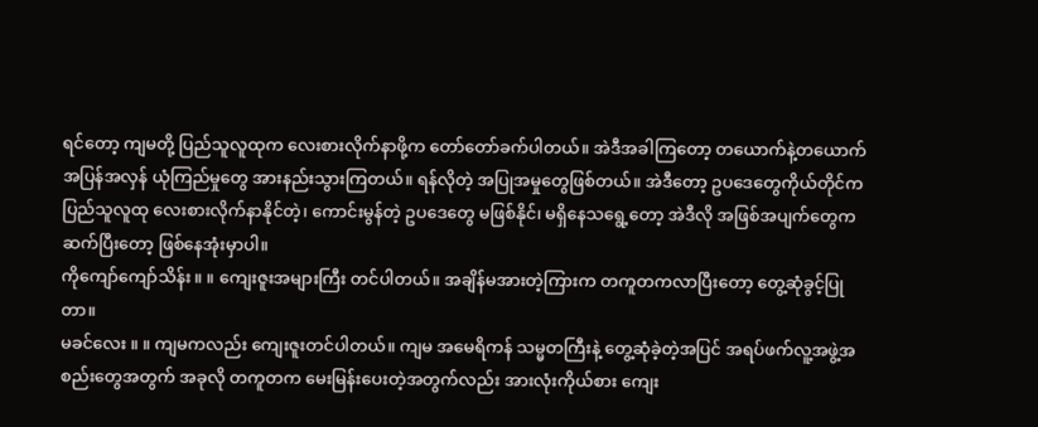ရင်တော့ ကျမတို့ ပြည်သူလူထုက လေးစားလိုက်နာဖို့က တော်တော်ခက်ပါတယ်။ အဲဒီအခါကြတော့ တယောက်နဲ့တယောက် အပြန်အလှန် ယုံကြည်မှုတွေ အားနည်းသွားကြတယ်။ ရန်လိုတဲ့ အပြုအမှုတွေဖြစ်တယ်။ အဲဒီတော့ ဥပဒေတွေကိုယ်တိုင်က ပြည်သူလူထု လေးစားလိုက်နာနိုင်တဲ့၊ ကောင်းမွန်တဲ့ ဥပဒေတွေ မဖြစ်နိုင်၊ မရှိနေသရွေ့တော့ အဲဒီလို အဖြစ်အပျက်တွေက ဆက်ပြီးတော့ ဖြစ်နေအုံးမှာပါ။
ကိုကျော်ကျော်သိန်း ။ ။ ကျေးဇူးအများကြီး တင်ပါတယ်။ အချိန်မအားတဲ့ကြားက တကူတကလာပြီးတော့ တွေ့ဆုံခွင့်ပြုတာ။
မခင်လေး ။ ။ ကျမကလည်း ကျေးဇူးတင်ပါတယ်။ ကျမ အမေရိကန် သမ္မတကြီးနဲ့ တွေ့ဆုံခဲ့တဲ့အပြင် အရပ်ဖက်လူ့အဖွဲ့အစည်းတွေအတွက် အခုလို တကူတက မေးမြန်းပေးတဲ့အတွက်လည်း အားလုံးကိုယ်စား ကျေး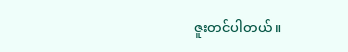ဇူးတင်ပါတယ်။